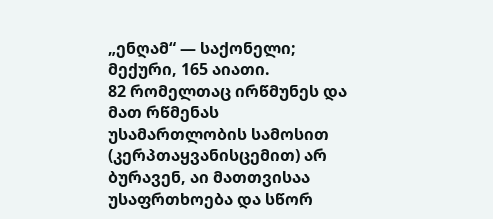„ენღამ“ — საქონელი; მექური, 165 აიათი.
82 რომელთაც ირწმუნეს და მათ რწმენას უსამართლობის სამოსით (კერპთაყვანისცემით) არ ბურავენ, აი მათთვისაა უსაფრთხოება და სწორ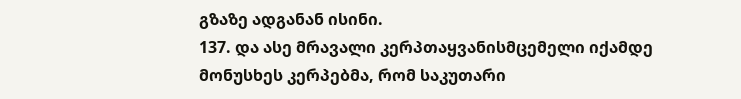გზაზე ადგანან ისინი.
137. და ასე მრავალი კერპთაყვანისმცემელი იქამდე მონუსხეს კერპებმა, რომ საკუთარი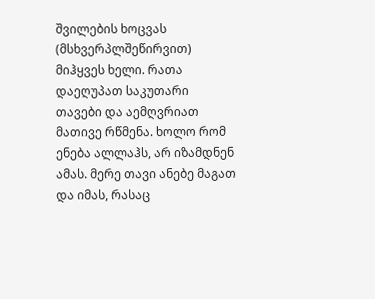შვილების ხოცვას (მსხვერპლშეწირვით) მიჰყვეს ხელი. რათა დაეღუპათ საკუთარი თავები და აემღვრიათ მათივე რწმენა. ხოლო რომ ენება ალლაჰს, არ იზამდნენ ამას. მერე თავი ანებე მაგათ და იმას, რასაც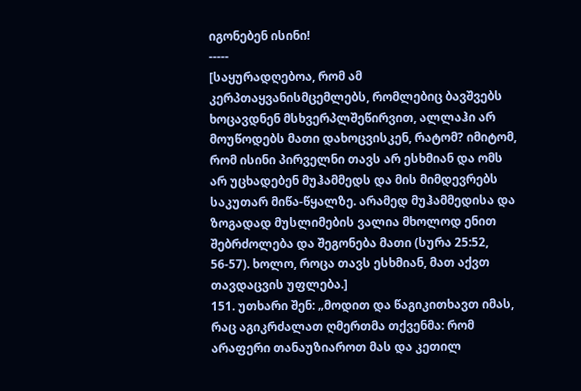იგონებენ ისინი!
-----
[საყურადღებოა, რომ ამ კერპთაყვანისმცემლებს, რომლებიც ბავშვებს ხოცავდნენ მსხვერპლშეწირვით, ალლაჰი არ მოუწოდებს მათი დახოცვისკენ, რატომ? იმიტომ, რომ ისინი პირველნი თავს არ ესხმიან და ომს არ უცხადებენ მუჰამმედს და მის მიმდევრებს საკუთარ მიწა-წყალზე. არამედ მუჰამმედისა და ზოგადად მუსლიმების ვალია მხოლოდ ენით შებრძოლება და შეგონება მათი (სურა 25:52, 56-57). ხოლო, როცა თავს ესხმიან, მათ აქვთ თავდაცვის უფლება.]
151. უთხარი შენ: „მოდით და წაგიკითხავთ იმას, რაც აგიკრძალათ ღმერთმა თქვენმა: რომ არაფერი თანაუზიაროთ მას და კეთილ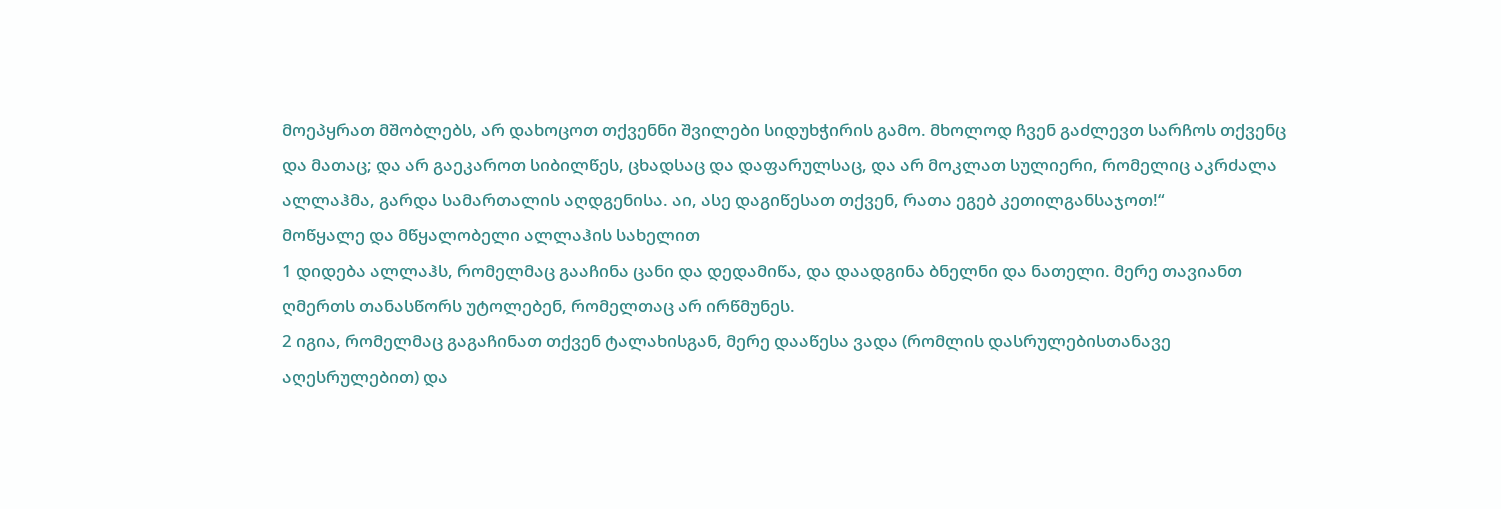მოეპყრათ მშობლებს, არ დახოცოთ თქვენნი შვილები სიდუხჭირის გამო. მხოლოდ ჩვენ გაძლევთ სარჩოს თქვენც და მათაც; და არ გაეკაროთ სიბილწეს, ცხადსაც და დაფარულსაც, და არ მოკლათ სულიერი, რომელიც აკრძალა ალლაჰმა, გარდა სამართალის აღდგენისა. აი, ასე დაგიწესათ თქვენ, რათა ეგებ კეთილგანსაჯოთ!“
მოწყალე და მწყალობელი ალლაჰის სახელით
1 დიდება ალლაჰს, რომელმაც გააჩინა ცანი და დედამიწა, და დაადგინა ბნელნი და ნათელი. მერე თავიანთ ღმერთს თანასწორს უტოლებენ, რომელთაც არ ირწმუნეს.
2 იგია, რომელმაც გაგაჩინათ თქვენ ტალახისგან, მერე დააწესა ვადა (რომლის დასრულებისთანავე აღესრულებით) და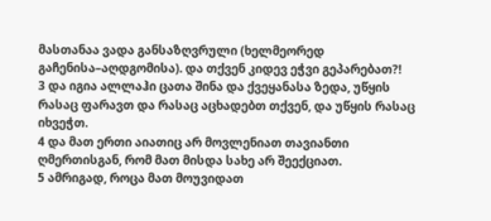მასთანაა ვადა განსაზღვრული (ხელმეორედ გაჩენისა–აღდგომისა). და თქვენ კიდევ ეჭვი გეპარებათ?!
3 და იგია ალლაჰი ცათა შინა და ქვეყანასა ზედა, უწყის რასაც ფარავთ და რასაც აცხადებთ თქვენ, და უწყის რასაც იხვეჭთ.
4 და მათ ერთი აიათიც არ მოვლენიათ თავიანთი ღმერთისგან, რომ მათ მისდა სახე არ შეექციათ.
5 ამრიგად, როცა მათ მოუვიდათ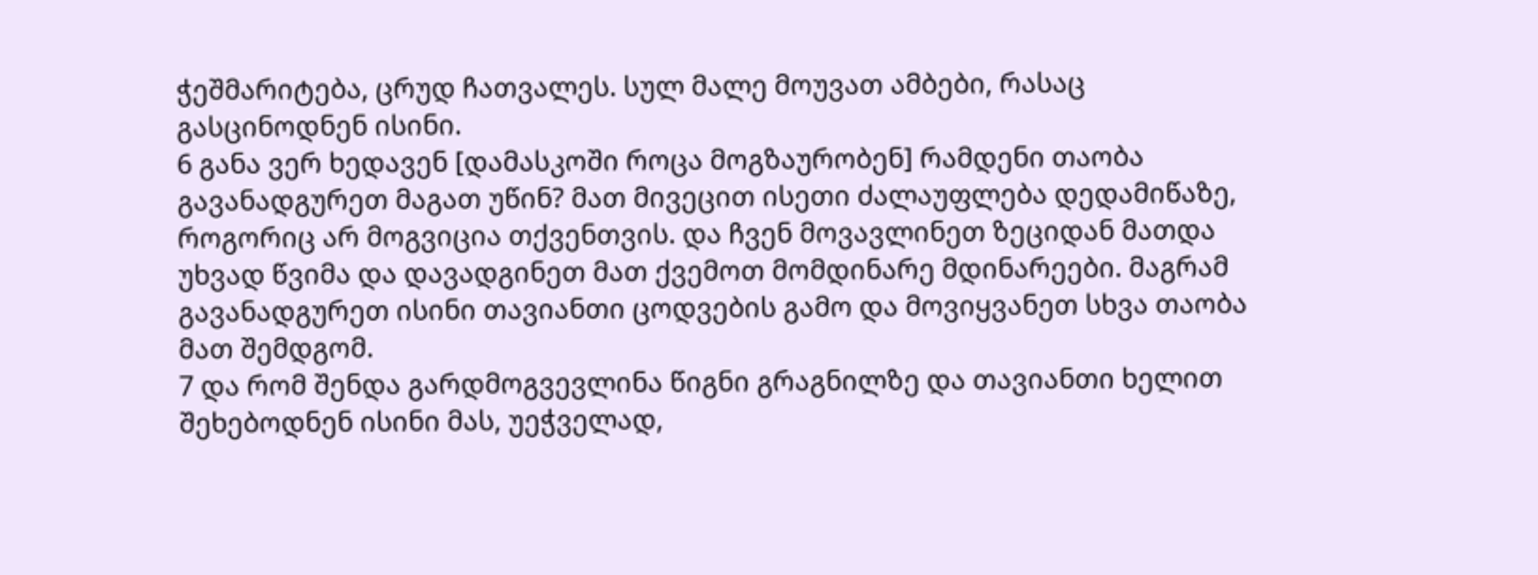ჭეშმარიტება, ცრუდ ჩათვალეს. სულ მალე მოუვათ ამბები, რასაც გასცინოდნენ ისინი.
6 განა ვერ ხედავენ [დამასკოში როცა მოგზაურობენ] რამდენი თაობა გავანადგურეთ მაგათ უწინ? მათ მივეცით ისეთი ძალაუფლება დედამიწაზე, როგორიც არ მოგვიცია თქვენთვის. და ჩვენ მოვავლინეთ ზეციდან მათდა უხვად წვიმა და დავადგინეთ მათ ქვემოთ მომდინარე მდინარეები. მაგრამ გავანადგურეთ ისინი თავიანთი ცოდვების გამო და მოვიყვანეთ სხვა თაობა მათ შემდგომ.
7 და რომ შენდა გარდმოგვევლინა წიგნი გრაგნილზე და თავიანთი ხელით შეხებოდნენ ისინი მას, უეჭველად,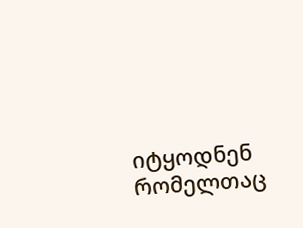იტყოდნენ რომელთაც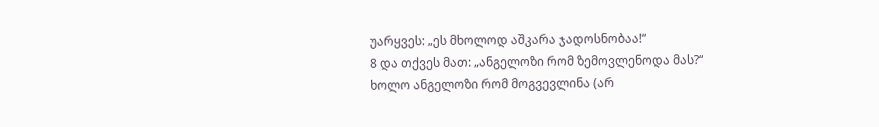უარყვეს: „ეს მხოლოდ აშკარა ჯადოსნობაა!“
8 და თქვეს მათ: „ანგელოზი რომ ზემოვლენოდა მას?“ ხოლო ანგელოზი რომ მოგვევლინა (არ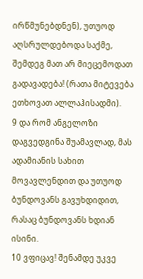ირწმუნებდნენ), უთუოდ აღსრულდებოდა საქმე, შემდეგ მათ არ მიეცემოდათ გადავადება! (რათა მიტევება ეთხოვათ ალლაჰისადმი).
9 და რომ ანგელოზი დაგვედგინა შუამავლად, მას ადამიანის სახით მოვავლენდით და უთუოდ ბუნდოვანს გავუხდიდით, რასაც ბუნდოვანს ხდიან ისინი.
10 ვფიცავ! შენამდე უკვე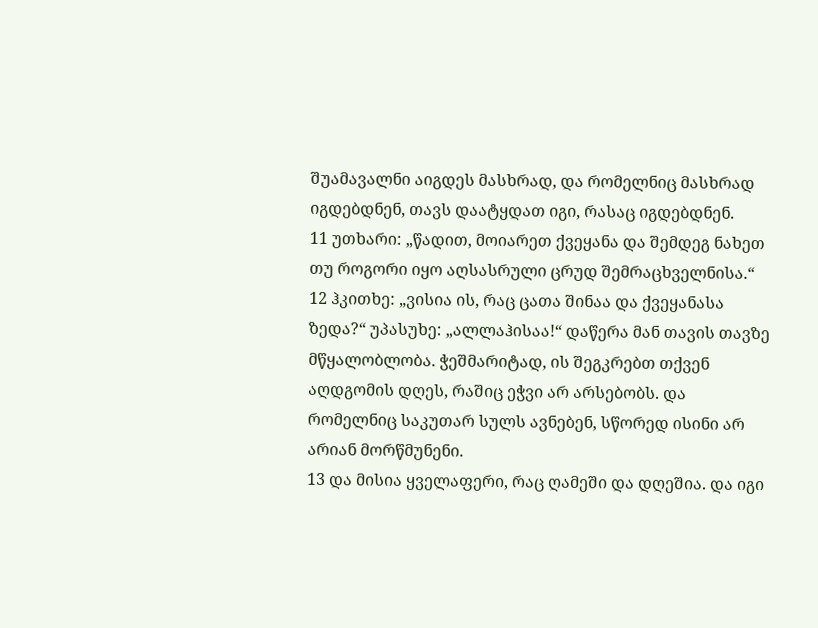შუამავალნი აიგდეს მასხრად, და რომელნიც მასხრად იგდებდნენ, თავს დაატყდათ იგი, რასაც იგდებდნენ.
11 უთხარი: „წადით, მოიარეთ ქვეყანა და შემდეგ ნახეთ თუ როგორი იყო აღსასრული ცრუდ შემრაცხველნისა.“
12 ჰკითხე: „ვისია ის, რაც ცათა შინაა და ქვეყანასა ზედა?“ უპასუხე: „ალლაჰისაა!“ დაწერა მან თავის თავზე მწყალობლობა. ჭეშმარიტად, ის შეგკრებთ თქვენ აღდგომის დღეს, რაშიც ეჭვი არ არსებობს. და რომელნიც საკუთარ სულს ავნებენ, სწორედ ისინი არ არიან მორწმუნენი.
13 და მისია ყველაფერი, რაც ღამეში და დღეშია. და იგი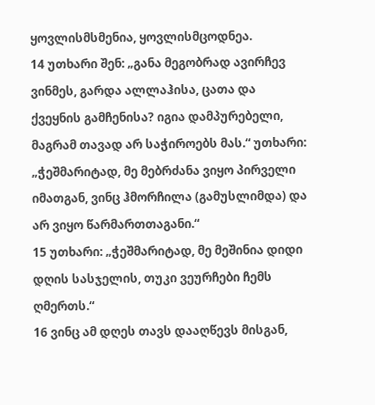ყოვლისმსმენია, ყოვლისმცოდნეა.
14 უთხარი შენ: „განა მეგობრად ავირჩევ ვინმეს, გარდა ალლაჰისა, ცათა და ქვეყნის გამჩენისა? იგია დამპურებელი, მაგრამ თავად არ საჭიროებს მას.“ უთხარი: „ჭეშმარიტად, მე მებრძანა ვიყო პირველი იმათგან, ვინც ჰმორჩილა (გამუსლიმდა) და არ ვიყო წარმართთაგანი.“
15 უთხარი: „ჭეშმარიტად, მე მეშინია დიდი დღის სასჯელის, თუკი ვეურჩები ჩემს ღმერთს.“
16 ვინც ამ დღეს თავს დააღწევს მისგან,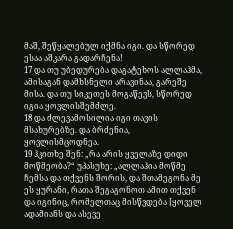მაშ, შეწყალებულ იქმნა იგი. და სწორედ ესაა აშკარა გადარჩენა!
17 და თუ უბედურება დაგატეხოს ალლაჰმა, ამისაგან დამხსნელი არავინაა, გარეშე მისა. და თუ სიკეთეს მოგაწევს, სწორედ იგია ყოვლისშემძლე.
18 და ძლევამოსილია იგი თავის მსახურებზე. და ბრძენია, ყოვლისმცოდნეა.
19 ჰკითხე შენ: „რა არის ყველაზე დიდი მოწმეობა?“ უპასუხე: „ალლაჰია მოწმე ჩემსა და თქვენს შორის, და შთამეგონა მე ეს ყურანი, რათა შეგაგონოთ ამით თქვენ და იგინიც, რომელთაც მისწვდება [ყოველ ადამიანს და ასევე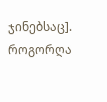ჯინებსაც]. როგორღა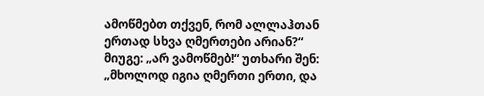ამოწმებთ თქვენ, რომ ალლაჰთან ერთად სხვა ღმერთები არიან?“ მიუგე: „არ ვამოწმებ!“ უთხარი შენ: „მხოლოდ იგია ღმერთი ერთი, და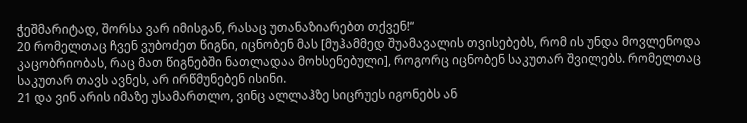ჭეშმარიტად, შორსა ვარ იმისგან, რასაც უთანაზიარებთ თქვენ!“
20 რომელთაც ჩვენ ვუბოძეთ წიგნი, იცნობენ მას [მუჰამმედ შუამავალის თვისებებს, რომ ის უნდა მოვლენოდა კაცობრიობას, რაც მათ წიგნებში ნათლადაა მოხსენებული], როგორც იცნობენ საკუთარ შვილებს. რომელთაც საკუთარ თავს ავნეს, არ ირწმუნებენ ისინი.
21 და ვინ არის იმაზე უსამართლო, ვინც ალლაჰზე სიცრუეს იგონებს ან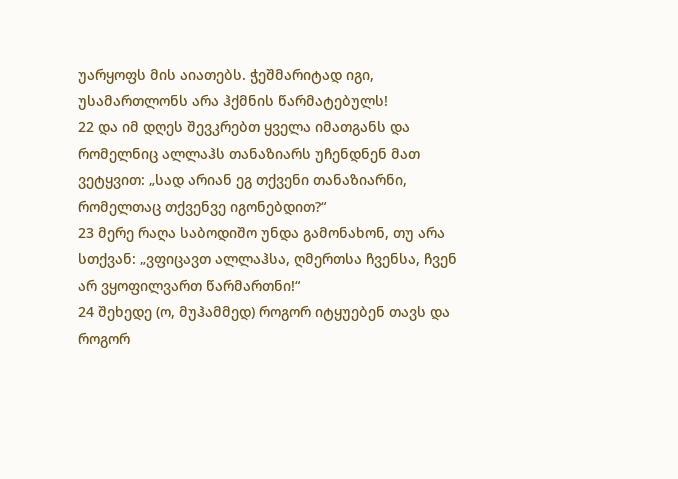უარყოფს მის აიათებს. ჭეშმარიტად იგი, უსამართლონს არა ჰქმნის წარმატებულს!
22 და იმ დღეს შევკრებთ ყველა იმათგანს და რომელნიც ალლაჰს თანაზიარს უჩენდნენ მათ ვეტყვით: „სად არიან ეგ თქვენი თანაზიარნი, რომელთაც თქვენვე იგონებდით?“
23 მერე რაღა საბოდიშო უნდა გამონახონ, თუ არა სთქვან: „ვფიცავთ ალლაჰსა, ღმერთსა ჩვენსა, ჩვენ არ ვყოფილვართ წარმართნი!“
24 შეხედე (ო, მუჰამმედ) როგორ იტყუებენ თავს და როგორ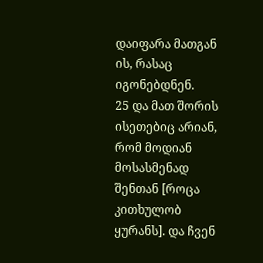დაიფარა მათგან ის, რასაც იგონებდნენ.
25 და მათ შორის ისეთებიც არიან, რომ მოდიან მოსასმენად შენთან [როცა კითხულობ ყურანს]. და ჩვენ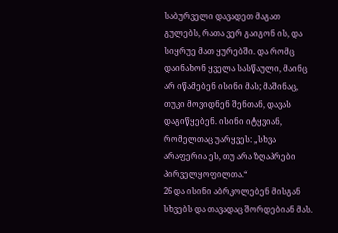საბურველი დავადეთ მაგათ გულებს, რათა ვერ გაიგონ ის, და სიყრუე მათ ყურებში. და რომც დაინახონ ყველა სასწაული, მაინც არ იწამებენ ისინი მას; მაშინაც, თუკი მოვიდნენ შენთან, დავას დაგიწყებენ. ისინი იტყვიან, რომელთაც უარყვეს: „სხვა არაფერია ეს, თუ არა ზღაპრები პირველყოფილთა.“
26 და ისინი აბრკოლებენ მისგან სხვებს და თავადაც შორდებიან მას.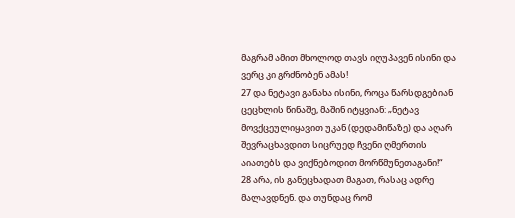მაგრამ ამით მხოლოდ თავს იღუპავენ ისინი და ვერც კი გრძნობენ ამას!
27 და ნეტავი განახა ისინი, როცა წარსდგებიან ცეცხლის წინაშე, მაშინ იტყვიან: „ნეტავ მოვქცეულიყავით უკან (დედამიწაზე) და აღარ შევრაცხავდით სიცრუედ ჩვენი ღმერთის აიათებს და ვიქნებოდით მორწმუნეთაგანი!“
28 არა, ის განეცხადათ მაგათ, რასაც ადრე მალავდნენ. და თუნდაც რომ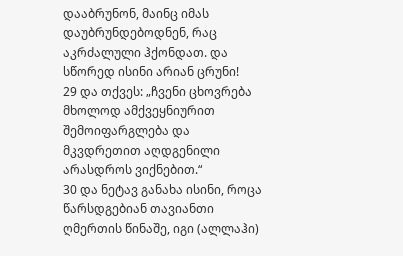დააბრუნონ, მაინც იმას დაუბრუნდებოდნენ, რაც აკრძალული ჰქონდათ. და სწორედ ისინი არიან ცრუნი!
29 და თქვეს: „ჩვენი ცხოვრება მხოლოდ ამქვეყნიურით შემოიფარგლება და მკვდრეთით აღდგენილი არასდროს ვიქნებით.“
30 და ნეტავ განახა ისინი, როცა წარსდგებიან თავიანთი ღმერთის წინაშე, იგი (ალლაჰი)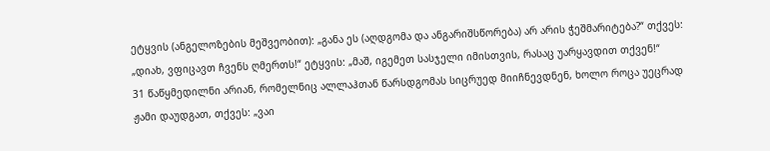ეტყვის (ანგელოზების მეშვეობით): „განა ეს (აღდგომა და ანგარიშსწორება) არ არის ჭეშმარიტება?“ თქვეს: „დიახ, ვფიცავთ ჩვენს ღმერთს!“ ეტყვის: „მაშ, იგემეთ სასჯელი იმისთვის, რასაც უარყავდით თქვენ!“
31 წაწყმედილნი არიან, რომელნიც ალლაჰთან წარსდგომას სიცრუედ მიიჩნევდნენ, ხოლო როცა უეცრად ჟამი დაუდგათ, თქვეს: „ვაი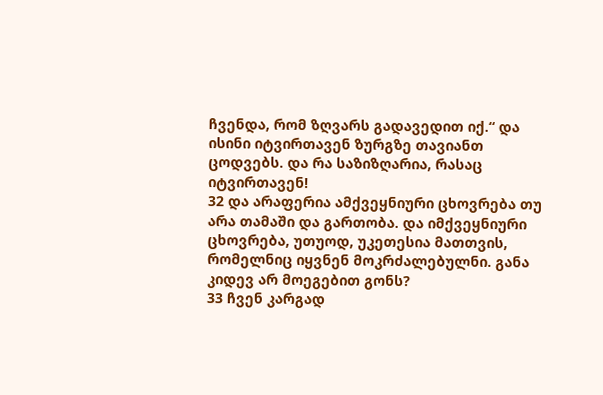ჩვენდა, რომ ზღვარს გადავედით იქ.“ და ისინი იტვირთავენ ზურგზე თავიანთ ცოდვებს. და რა საზიზღარია, რასაც იტვირთავენ!
32 და არაფერია ამქვეყნიური ცხოვრება თუ არა თამაში და გართობა. და იმქვეყნიური ცხოვრება, უთუოდ, უკეთესია მათთვის, რომელნიც იყვნენ მოკრძალებულნი. განა კიდევ არ მოეგებით გონს?
33 ჩვენ კარგად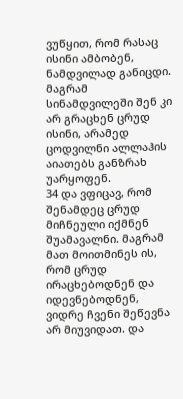ვუწყით, რომ რასაც ისინი ამბობენ, ნამდვილად განიცდი. მაგრამ სინამდვილეში შენ კი არ გრაცხენ ცრუდ ისინი, არამედ ცოდვილნი ალლაჰის აიათებს განზრახ უარყოფენ.
34 და ვფიცავ, რომ შენამდეც ცრუდ მიჩნეული იქმნენ შუამავალნი. მაგრამ მათ მოითმინეს ის, რომ ცრუდ ირაცხებოდნენ და იდევნებოდნენ, ვიდრე ჩვენი შეწევნა არ მიუვიდათ. და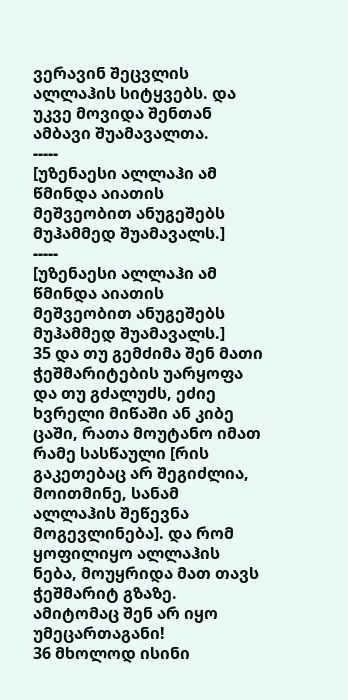ვერავინ შეცვლის ალლაჰის სიტყვებს. და უკვე მოვიდა შენთან ამბავი შუამავალთა.
-----
[უზენაესი ალლაჰი ამ წმინდა აიათის მეშვეობით ანუგეშებს მუჰამმედ შუამავალს.]
-----
[უზენაესი ალლაჰი ამ წმინდა აიათის მეშვეობით ანუგეშებს მუჰამმედ შუამავალს.]
35 და თუ გემძიმა შენ მათი ჭეშმარიტების უარყოფა და თუ გძალუძს, ეძიე ხვრელი მიწაში ან კიბე ცაში, რათა მოუტანო იმათ რამე სასწაული [რის გაკეთებაც არ შეგიძლია, მოითმინე, სანამ ალლაჰის შეწევნა მოგევლინება]. და რომ ყოფილიყო ალლაჰის ნება, მოუყრიდა მათ თავს ჭეშმარიტ გზაზე. ამიტომაც შენ არ იყო უმეცართაგანი!
36 მხოლოდ ისინი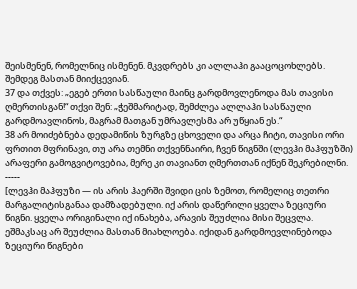შეისმენენ, რომელნიც ისმენენ. მკვდრებს კი ალლაჰი გააცოცოხლებს. შემდეგ მასთან მიიქცევიან.
37 და თქვეს: „ეგებ ერთი სასწაული მაინც გარდმოვლენოდა მას თავისი ღმერთისგან!“ თქვი შენ: „ჭეშმარიტად, შემძლეა ალლაჰი სასწაული გარდმოავლინოს, მაგრამ მათგან უმრავლესმა არ უწყიან ეს.“
38 არ მოიძებნება დედამიწის ზურგზე ცხოველი და არცა ჩიტი, თავისი ორი ფრთით მფრინავი, თუ არა თემნი თქვენნაირი, ჩვენ წიგნში (ლევჰი მაჰფუზში) არაფერი გამოგვიტოვებია, მერე კი თავიანთ ღმერთთან იქნენ შეკრებილნი.
-----
[ლევჰი მაჰფუზი — ის არის ჰაერში შვიდი ცის ზემოთ, რომელიც თეთრი მარგალიტისგანაა დამზადებული. იქ არის დაწერილი ყველა ზეციური წიგნი. ყველა ორიგინალი იქ ინახება, არავის შეუძლია მისი შეცვლა. ეშმაკსაც არ შეუძლია მასთან მიახლოება. იქიდან გარდმოევლინებოდა ზეციური წიგნები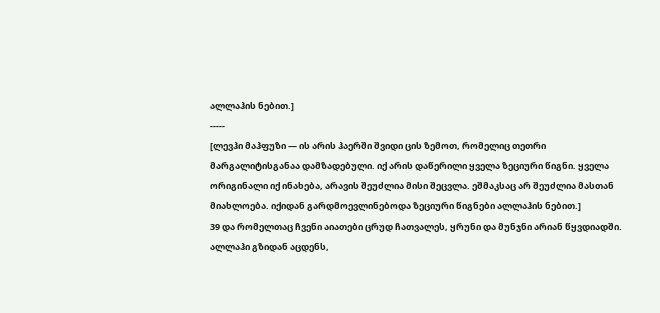ალლაჰის ნებით.]
-----
[ლევჰი მაჰფუზი — ის არის ჰაერში შვიდი ცის ზემოთ, რომელიც თეთრი მარგალიტისგანაა დამზადებული. იქ არის დაწერილი ყველა ზეციური წიგნი. ყველა ორიგინალი იქ ინახება, არავის შეუძლია მისი შეცვლა. ეშმაკსაც არ შეუძლია მასთან მიახლოება. იქიდან გარდმოევლინებოდა ზეციური წიგნები ალლაჰის ნებით.]
39 და რომელთაც ჩვენი აიათები ცრუდ ჩათვალეს, ყრუნი და მუნჯნი არიან წყვდიადში. ალლაჰი გზიდან აცდენს,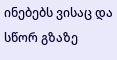ინებებს ვისაც და სწორ გზაზე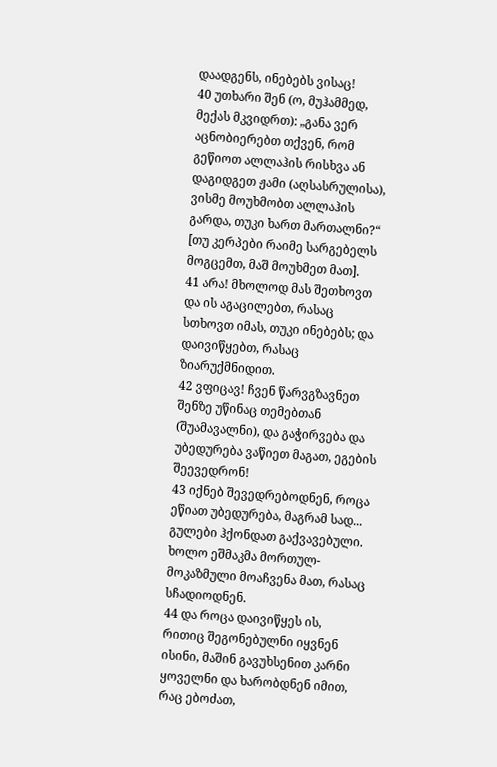დაადგენს, ინებებს ვისაც!
40 უთხარი შენ (ო, მუჰამმედ, მექას მკვიდრთ): „განა ვერ აცნობიერებთ თქვენ, რომ გეწიოთ ალლაჰის რისხვა ან დაგიდგეთ ჟამი (აღსასრულისა), ვისმე მოუხმობთ ალლაჰის გარდა, თუკი ხართ მართალნი?“ [თუ კერპები რაიმე სარგებელს მოგცემთ, მაშ მოუხმეთ მათ].
41 არა! მხოლოდ მას შეთხოვთ და ის აგაცილებთ, რასაც სთხოვთ იმას, თუკი ინებებს; და დაივიწყებთ, რასაც ზიარუქმნიდით.
42 ვფიცავ! ჩვენ წარვგზავნეთ შენზე უწინაც თემებთან (შუამავალნი), და გაჭირვება და უბედურება ვაწიეთ მაგათ, ეგების შეევედრონ!
43 იქნებ შევედრებოდნენ, როცა ეწიათ უბედურება, მაგრამ სად... გულები ჰქონდათ გაქვავებული. ხოლო ეშმაკმა მორთულ-მოკაზმული მოაჩვენა მათ, რასაც სჩადიოდნენ.
44 და როცა დაივიწყეს ის, რითიც შეგონებულნი იყვნენ ისინი, მაშინ გავუხსენით კარნი ყოველნი და ხარობდნენ იმით, რაც ებოძათ,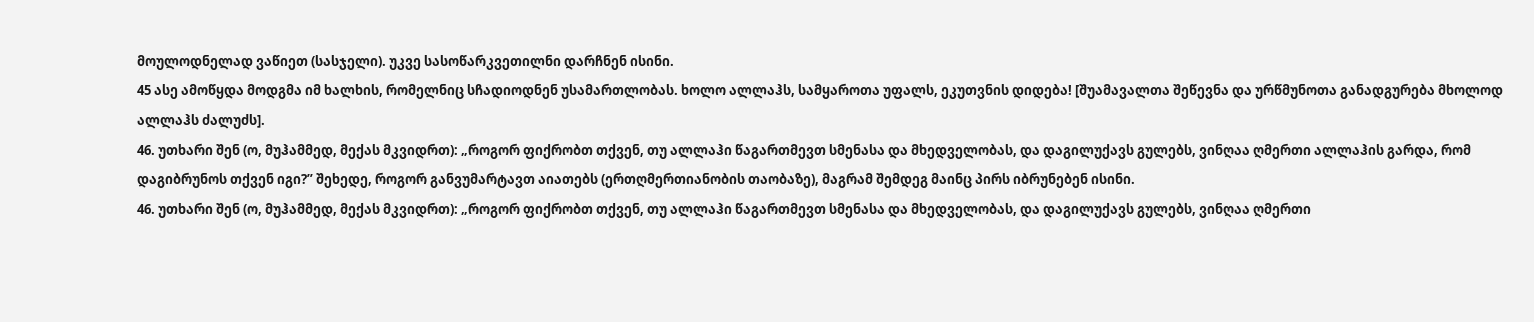მოულოდნელად ვაწიეთ (სასჯელი). უკვე სასოწარკვეთილნი დარჩნენ ისინი.
45 ასე ამოწყდა მოდგმა იმ ხალხის, რომელნიც სჩადიოდნენ უსამართლობას. ხოლო ალლაჰს, სამყაროთა უფალს, ეკუთვნის დიდება! [შუამავალთა შეწევნა და ურწმუნოთა განადგურება მხოლოდ ალლაჰს ძალუძს].
46. უთხარი შენ (ო, მუჰამმედ, მექას მკვიდრთ): „როგორ ფიქრობთ თქვენ, თუ ალლაჰი წაგართმევთ სმენასა და მხედველობას, და დაგილუქავს გულებს, ვინღაა ღმერთი ალლაჰის გარდა, რომ დაგიბრუნოს თქვენ იგი?” შეხედე, როგორ განვუმარტავთ აიათებს (ერთღმერთიანობის თაობაზე), მაგრამ შემდეგ მაინც პირს იბრუნებენ ისინი.
46. უთხარი შენ (ო, მუჰამმედ, მექას მკვიდრთ): „როგორ ფიქრობთ თქვენ, თუ ალლაჰი წაგართმევთ სმენასა და მხედველობას, და დაგილუქავს გულებს, ვინღაა ღმერთი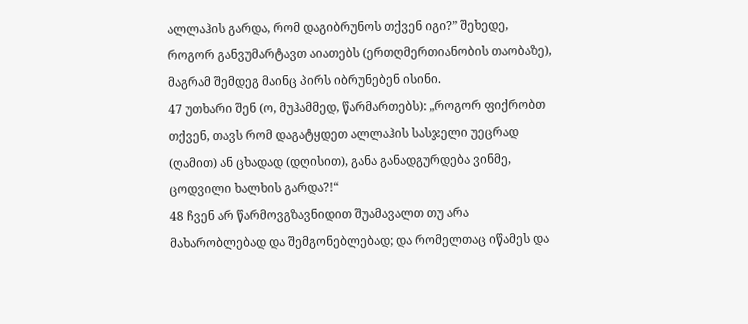ალლაჰის გარდა, რომ დაგიბრუნოს თქვენ იგი?” შეხედე, როგორ განვუმარტავთ აიათებს (ერთღმერთიანობის თაობაზე), მაგრამ შემდეგ მაინც პირს იბრუნებენ ისინი.
47 უთხარი შენ (ო, მუჰამმედ, წარმართებს): „როგორ ფიქრობთ თქვენ, თავს რომ დაგატყდეთ ალლაჰის სასჯელი უეცრად (ღამით) ან ცხადად (დღისით), განა განადგურდება ვინმე, ცოდვილი ხალხის გარდა?!“
48 ჩვენ არ წარმოვგზავნიდით შუამავალთ თუ არა მახარობლებად და შემგონებლებად; და რომელთაც იწამეს და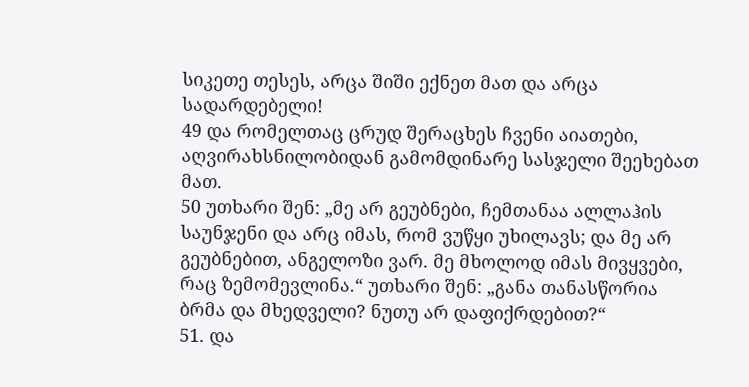სიკეთე თესეს, არცა შიში ექნეთ მათ და არცა სადარდებელი!
49 და რომელთაც ცრუდ შერაცხეს ჩვენი აიათები, აღვირახსნილობიდან გამომდინარე სასჯელი შეეხებათ მათ.
50 უთხარი შენ: „მე არ გეუბნები, ჩემთანაა ალლაჰის საუნჯენი და არც იმას, რომ ვუწყი უხილავს; და მე არ გეუბნებით, ანგელოზი ვარ. მე მხოლოდ იმას მივყვები, რაც ზემომევლინა.“ უთხარი შენ: „განა თანასწორია ბრმა და მხედველი? ნუთუ არ დაფიქრდებით?“
51. და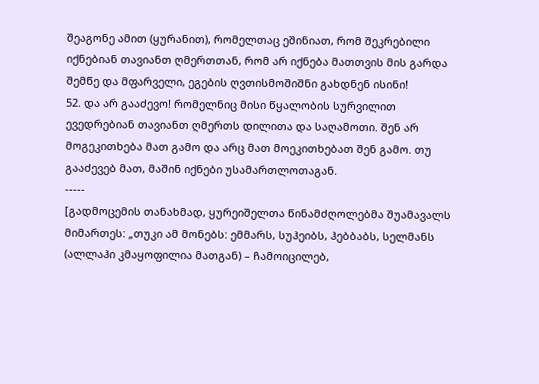შეაგონე ამით (ყურანით), რომელთაც ეშინიათ, რომ შეკრებილი იქნებიან თავიანთ ღმერთთან, რომ არ იქნება მათთვის მის გარდა შემწე და მფარველი, ეგების ღვთისმოშიშნი გახდნენ ისინი!
52. და არ გააძევო! რომელნიც მისი წყალობის სურვილით ევედრებიან თავიანთ ღმერთს დილითა და საღამოთი. შენ არ მოგეკითხება მათ გამო და არც მათ მოეკითხებათ შენ გამო. თუ გააძევებ მათ, მაშინ იქნები უსამართლოთაგან.
-----
[გადმოცემის თანახმად, ყურეიშელთა წინამძღოლებმა შუამავალს მიმართეს: „თუკი ამ მონებს: ემმარს, სუჰეიბს, ჰებბაბს, სელმანს (ალლაჰი კმაყოფილია მათგან) – ჩამოიცილებ,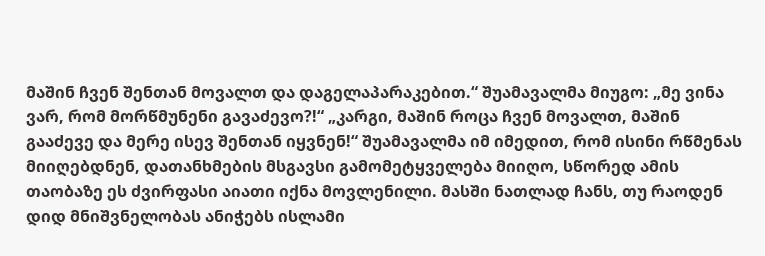მაშინ ჩვენ შენთან მოვალთ და დაგელაპარაკებით.“ შუამავალმა მიუგო: „მე ვინა ვარ, რომ მორწმუნენი გავაძევო?!“ „კარგი, მაშინ როცა ჩვენ მოვალთ, მაშინ გააძევე და მერე ისევ შენთან იყვნენ!“ შუამავალმა იმ იმედით, რომ ისინი რწმენას მიიღებდნენ, დათანხმების მსგავსი გამომეტყველება მიიღო, სწორედ ამის თაობაზე ეს ძვირფასი აიათი იქნა მოვლენილი. მასში ნათლად ჩანს, თუ რაოდენ დიდ მნიშვნელობას ანიჭებს ისლამი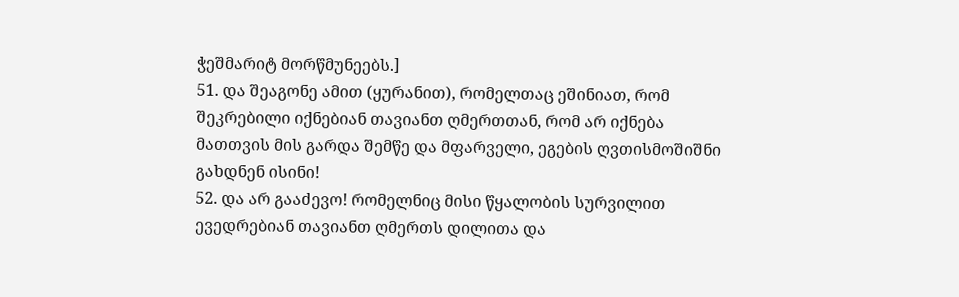ჭეშმარიტ მორწმუნეებს.]
51. და შეაგონე ამით (ყურანით), რომელთაც ეშინიათ, რომ შეკრებილი იქნებიან თავიანთ ღმერთთან, რომ არ იქნება მათთვის მის გარდა შემწე და მფარველი, ეგების ღვთისმოშიშნი გახდნენ ისინი!
52. და არ გააძევო! რომელნიც მისი წყალობის სურვილით ევედრებიან თავიანთ ღმერთს დილითა და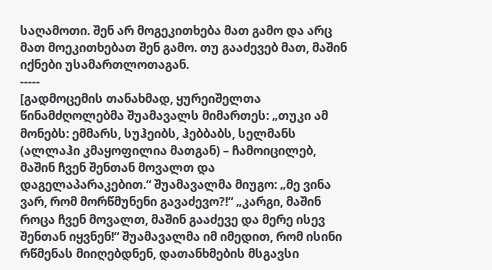საღამოთი. შენ არ მოგეკითხება მათ გამო და არც მათ მოეკითხებათ შენ გამო. თუ გააძევებ მათ, მაშინ იქნები უსამართლოთაგან.
-----
[გადმოცემის თანახმად, ყურეიშელთა წინამძღოლებმა შუამავალს მიმართეს: „თუკი ამ მონებს: ემმარს, სუჰეიბს, ჰებბაბს, სელმანს (ალლაჰი კმაყოფილია მათგან) – ჩამოიცილებ, მაშინ ჩვენ შენთან მოვალთ და დაგელაპარაკებით.“ შუამავალმა მიუგო: „მე ვინა ვარ, რომ მორწმუნენი გავაძევო?!“ „კარგი, მაშინ როცა ჩვენ მოვალთ, მაშინ გააძევე და მერე ისევ შენთან იყვნენ!“ შუამავალმა იმ იმედით, რომ ისინი რწმენას მიიღებდნენ, დათანხმების მსგავსი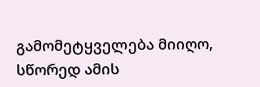გამომეტყველება მიიღო, სწორედ ამის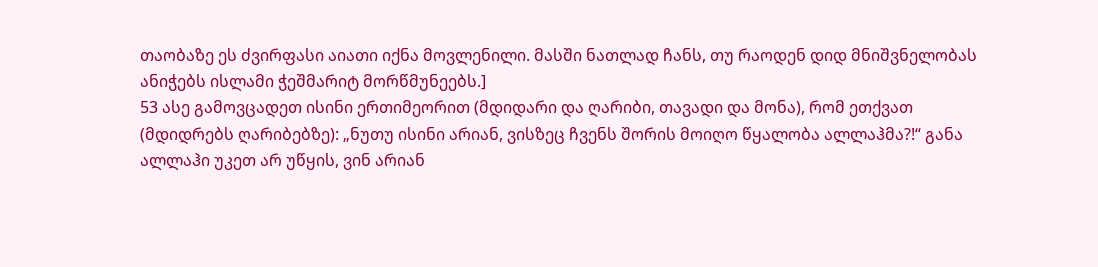თაობაზე ეს ძვირფასი აიათი იქნა მოვლენილი. მასში ნათლად ჩანს, თუ რაოდენ დიდ მნიშვნელობას ანიჭებს ისლამი ჭეშმარიტ მორწმუნეებს.]
53 ასე გამოვცადეთ ისინი ერთიმეორით (მდიდარი და ღარიბი, თავადი და მონა), რომ ეთქვათ (მდიდრებს ღარიბებზე): „ნუთუ ისინი არიან, ვისზეც ჩვენს შორის მოიღო წყალობა ალლაჰმა?!“ განა ალლაჰი უკეთ არ უწყის, ვინ არიან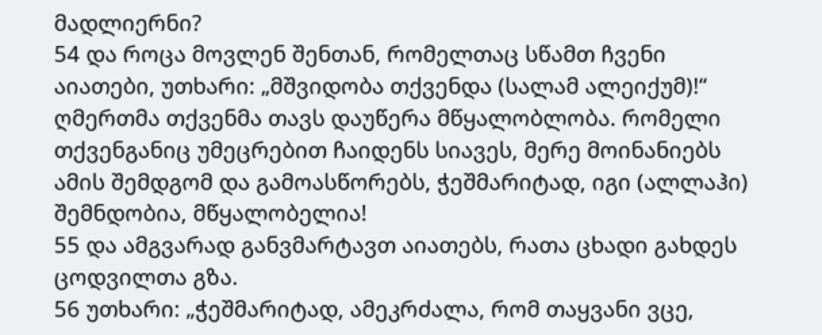მადლიერნი?
54 და როცა მოვლენ შენთან, რომელთაც სწამთ ჩვენი აიათები, უთხარი: „მშვიდობა თქვენდა (სალამ ალეიქუმ)!“ ღმერთმა თქვენმა თავს დაუწერა მწყალობლობა. რომელი თქვენგანიც უმეცრებით ჩაიდენს სიავეს, მერე მოინანიებს ამის შემდგომ და გამოასწორებს, ჭეშმარიტად, იგი (ალლაჰი) შემნდობია, მწყალობელია!
55 და ამგვარად განვმარტავთ აიათებს, რათა ცხადი გახდეს ცოდვილთა გზა.
56 უთხარი: „ჭეშმარიტად, ამეკრძალა, რომ თაყვანი ვცე,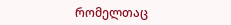რომელთაც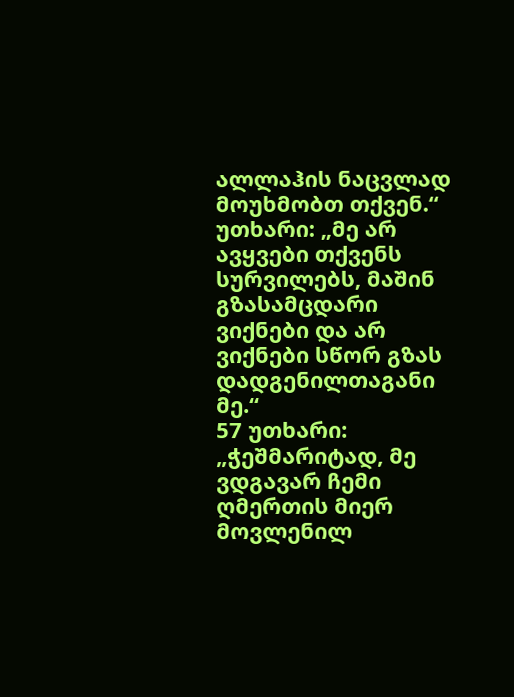ალლაჰის ნაცვლად მოუხმობთ თქვენ.“ უთხარი: „მე არ ავყვები თქვენს სურვილებს, მაშინ გზასამცდარი ვიქნები და არ ვიქნები სწორ გზას დადგენილთაგანი მე.“
57 უთხარი: „ჭეშმარიტად, მე ვდგავარ ჩემი ღმერთის მიერ მოვლენილ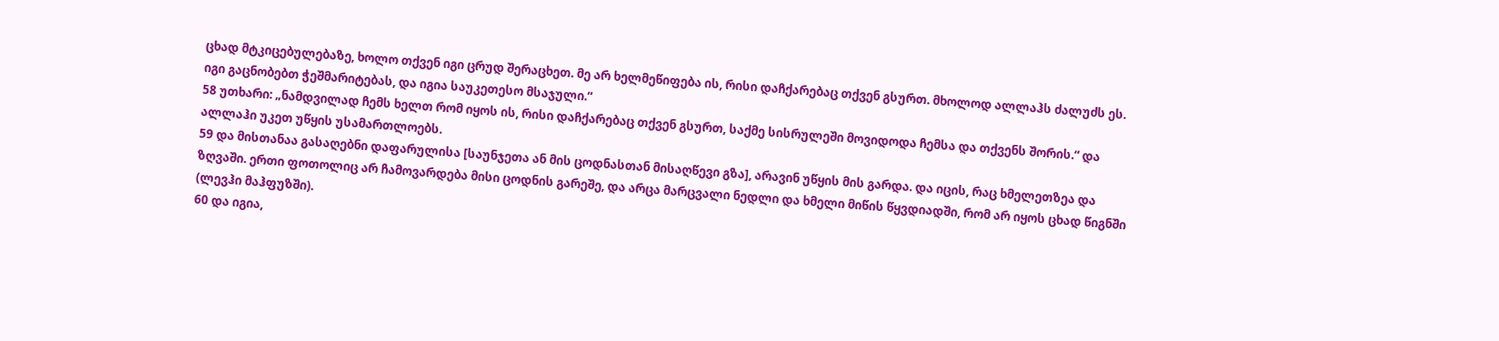ცხად მტკიცებულებაზე, ხოლო თქვენ იგი ცრუდ შერაცხეთ. მე არ ხელმეწიფება ის, რისი დაჩქარებაც თქვენ გსურთ. მხოლოდ ალლაჰს ძალუძს ეს. იგი გაცნობებთ ჭეშმარიტებას, და იგია საუკეთესო მსაჯული.“
58 უთხარი: „ნამდვილად ჩემს ხელთ რომ იყოს ის, რისი დაჩქარებაც თქვენ გსურთ, საქმე სისრულეში მოვიდოდა ჩემსა და თქვენს შორის.“ და ალლაჰი უკეთ უწყის უსამართლოებს.
59 და მისთანაა გასაღებნი დაფარულისა [საუნჯეთა ან მის ცოდნასთან მისაღწევი გზა], არავინ უწყის მის გარდა. და იცის, რაც ხმელეთზეა და ზღვაში. ერთი ფოთოლიც არ ჩამოვარდება მისი ცოდნის გარეშე, და არცა მარცვალი ნედლი და ხმელი მიწის წყვდიადში, რომ არ იყოს ცხად წიგნში (ლევჰი მაჰფუზში).
60 და იგია,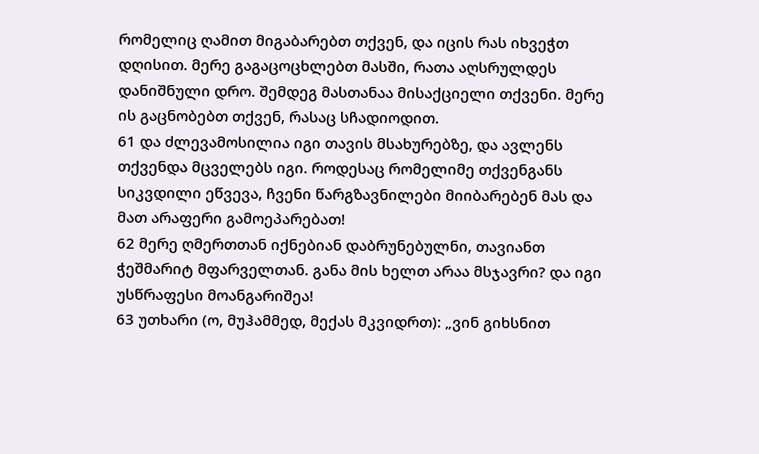რომელიც ღამით მიგაბარებთ თქვენ, და იცის რას იხვეჭთ დღისით. მერე გაგაცოცხლებთ მასში, რათა აღსრულდეს დანიშნული დრო. შემდეგ მასთანაა მისაქციელი თქვენი. მერე ის გაცნობებთ თქვენ, რასაც სჩადიოდით.
61 და ძლევამოსილია იგი თავის მსახურებზე, და ავლენს თქვენდა მცველებს იგი. როდესაც რომელიმე თქვენგანს სიკვდილი ეწვევა, ჩვენი წარგზავნილები მიიბარებენ მას და მათ არაფერი გამოეპარებათ!
62 მერე ღმერთთან იქნებიან დაბრუნებულნი, თავიანთ ჭეშმარიტ მფარველთან. განა მის ხელთ არაა მსჯავრი? და იგი უსწრაფესი მოანგარიშეა!
63 უთხარი (ო, მუჰამმედ, მექას მკვიდრთ): „ვინ გიხსნით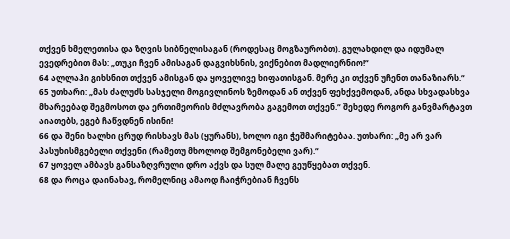თქვენ ხმელეთისა და ზღვის სიბნელისაგან (როდესაც მოგზაურობთ). გულახდილ და იდუმალ ევედრებით მას: „თუკი ჩვენ ამისაგან დაგვიხსნის, ვიქნებით მადლიერნიო!“
64 ალლაჰი გიხსნით თქვენ ამისგან და ყოველივე ხიფათისგან. მერე კი თქვენ უჩენთ თანაზიარს.“
65 უთხარი: „მას ძალუძს სასჯელი მოგივლინოს ზემოდან ან თქვენ ფეხქვემოდან, ანდა სხვადასხვა მხარეებად შეგმოსოთ და ერთიმეორის მძლავრობა გაგემოთ თქვენ.“ შეხედე როგორ განვმარტავთ აიათებს, ეგებ ჩაწვდნენ ისინი!
66 და შენი ხალხი ცრუდ რისხავს მას (ყურანს), ხოლო იგი ჭეშმარიტებაა. უთხარი: „მე არ ვარ პასუხისმგებელი თქვენი (რამეთუ მხოლოდ შემგონებელი ვარ).“
67 ყოველ ამბავს განსაზღვრული დრო აქვს და სულ მალე გეუწყებათ თქვენ.
68 და როცა დაინახავ, რომელნიც ამაოდ ჩაიჭრებიან ჩვენს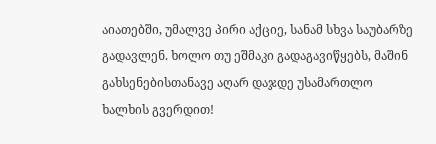აიათებში, უმალვე პირი აქციე, სანამ სხვა საუბარზე გადავლენ. ხოლო თუ ეშმაკი გადაგავიწყებს, მაშინ გახსენებისთანავე აღარ დაჯდე უსამართლო ხალხის გვერდით!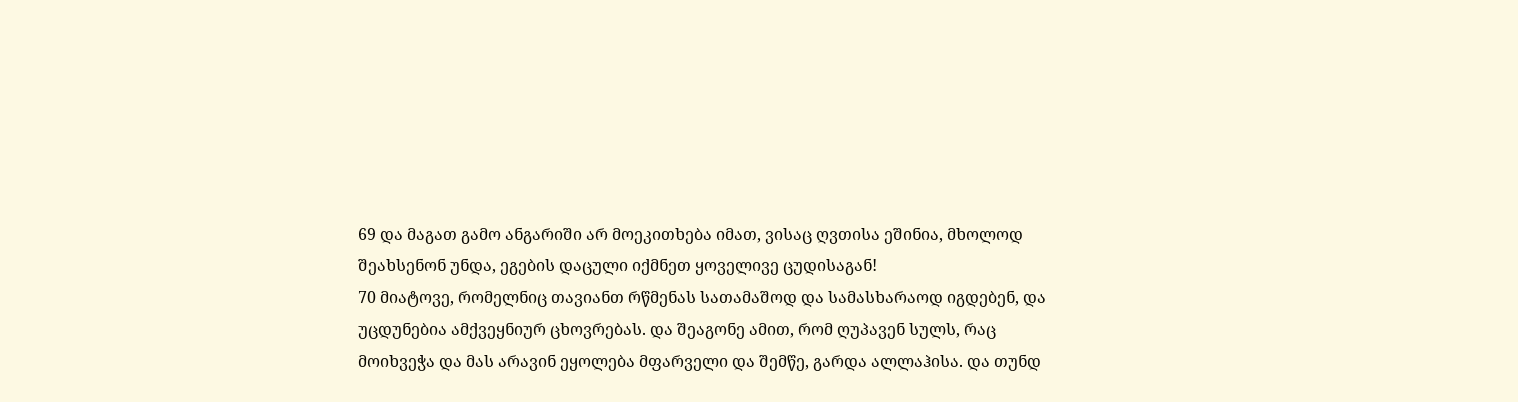69 და მაგათ გამო ანგარიში არ მოეკითხება იმათ, ვისაც ღვთისა ეშინია, მხოლოდ შეახსენონ უნდა, ეგების დაცული იქმნეთ ყოველივე ცუდისაგან!
70 მიატოვე, რომელნიც თავიანთ რწმენას სათამაშოდ და სამასხარაოდ იგდებენ, და უცდუნებია ამქვეყნიურ ცხოვრებას. და შეაგონე ამით, რომ ღუპავენ სულს, რაც მოიხვეჭა და მას არავინ ეყოლება მფარველი და შემწე, გარდა ალლაჰისა. და თუნდ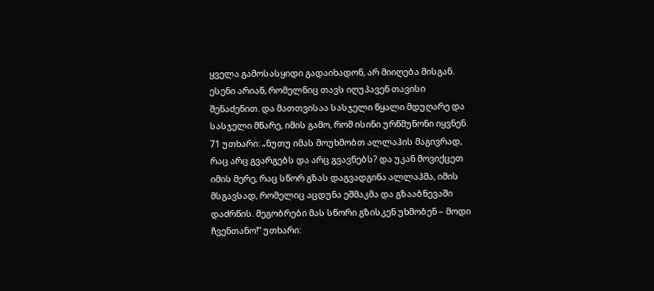ყველა გამოსასყიდი გადაიხადონ, არ მიიღება მისგან. ესენი არიან, რომელნიც თავს იღუპავენ თავისი შენაძენით. და მათთვისაა სასჯელი წყალი მდუღარე და სასჯელი მწარე, იმის გამო, რომ ისინი ურწმუნონი იყვნენ.
71 უთხარი: „ნუთუ იმას მოუხმობთ ალლაჰის მაგივრად, რაც არც გვარგებს და არც გვავნებს? და უკან მოვიქცეთ იმის მერე, რაც სწორ გზას დაგვადგინა ალლაჰმა, იმის მსგავსად, რომელიც აცდუნა ეშმაკმა და გზააბნევაში დაძრწის. მეგობრები მას სწორი გზისკენ უხმობენ – მოდი ჩვენთანო!“ უთხარი: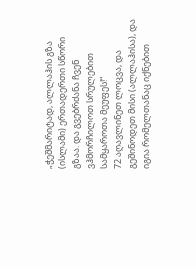„ჭეშმარიტად, ალლაჰის გზა (ისლამი) ერთადერთი სწორი გზაა. და გვებრძანა ჩვენ ვჰმორჩილოთ სრულებით სამყაროთა მეუფეს!“
72 აღავლინეთ ლოცვა, და გეშინოდეთ მისი (ალლაჰისა), და იგია რომელთანაც იქნებით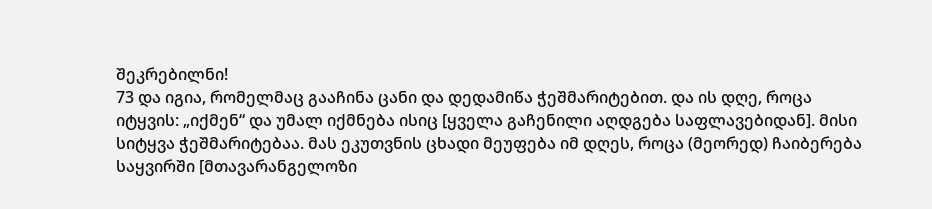შეკრებილნი!
73 და იგია, რომელმაც გააჩინა ცანი და დედამიწა ჭეშმარიტებით. და ის დღე, როცა იტყვის: „იქმენ“ და უმალ იქმნება ისიც [ყველა გაჩენილი აღდგება საფლავებიდან]. მისი სიტყვა ჭეშმარიტებაა. მას ეკუთვნის ცხადი მეუფება იმ დღეს, როცა (მეორედ) ჩაიბერება საყვირში [მთავარანგელოზი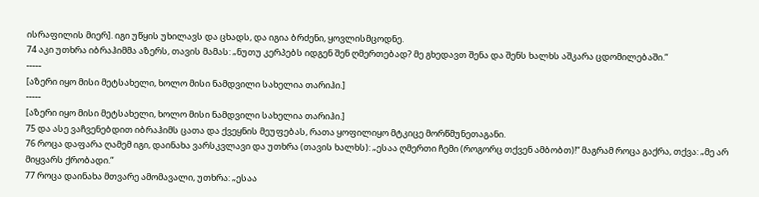ისრაფილის მიერ]. იგი უწყის უხილავს და ცხადს, და იგია ბრძენი, ყოვლისმცოდნე.
74 აკი უთხრა იბრაჰიმმა აზერს, თავის მამას: „ნუთუ კერპებს იდგენ შენ ღმერთებად? მე გხედავთ შენა და შენს ხალხს აშკარა ცდომილებაში.“
-----
[აზერი იყო მისი მეტსახელი, ხოლო მისი ნამდვილი სახელია თარიჰი.]
-----
[აზერი იყო მისი მეტსახელი, ხოლო მისი ნამდვილი სახელია თარიჰი.]
75 და ასე ვაჩვენებდით იბრაჰიმს ცათა და ქვეყნის მეუფებას, რათა ყოფილიყო მტკიცე მორწმუნეთაგანი.
76 როცა დაფარა ღამემ იგი, დაინახა ვარსკვლავი და უთხრა (თავის ხალხს): „ესაა ღმერთი ჩემი (როგორც თქვენ ამბობთ)!“ მაგრამ როცა გაქრა, თქვა: „მე არ მიყვარს ქრობადი.“
77 როცა დაინახა მთვარე ამომავალი, უთხრა: „ესაა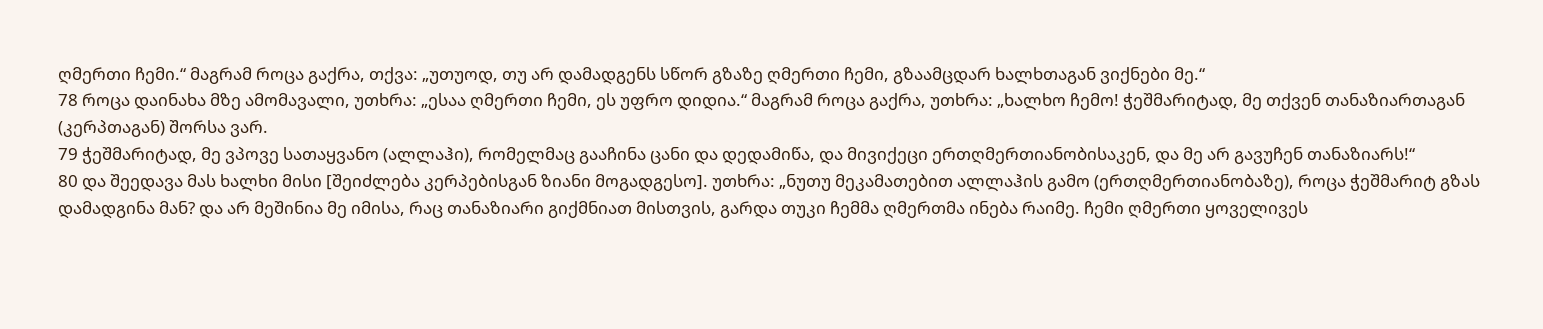ღმერთი ჩემი.“ მაგრამ როცა გაქრა, თქვა: „უთუოდ, თუ არ დამადგენს სწორ გზაზე ღმერთი ჩემი, გზაამცდარ ხალხთაგან ვიქნები მე.“
78 როცა დაინახა მზე ამომავალი, უთხრა: „ესაა ღმერთი ჩემი, ეს უფრო დიდია.“ მაგრამ როცა გაქრა, უთხრა: „ხალხო ჩემო! ჭეშმარიტად, მე თქვენ თანაზიართაგან (კერპთაგან) შორსა ვარ.
79 ჭეშმარიტად, მე ვპოვე სათაყვანო (ალლაჰი), რომელმაც გააჩინა ცანი და დედამიწა, და მივიქეცი ერთღმერთიანობისაკენ, და მე არ გავუჩენ თანაზიარს!“
80 და შეედავა მას ხალხი მისი [შეიძლება კერპებისგან ზიანი მოგადგესო]. უთხრა: „ნუთუ მეკამათებით ალლაჰის გამო (ერთღმერთიანობაზე), როცა ჭეშმარიტ გზას დამადგინა მან? და არ მეშინია მე იმისა, რაც თანაზიარი გიქმნიათ მისთვის, გარდა თუკი ჩემმა ღმერთმა ინება რაიმე. ჩემი ღმერთი ყოველივეს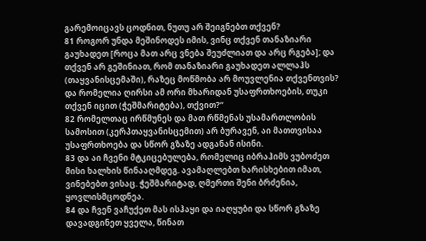გარემოიცავს ცოდნით, ნუთუ არ შეიგნებთ თქვენ?
81 როგორ უნდა მეშინოდეს იმის, ვინც თქვენ თანაზიარი გაუხადეთ [როცა მათ არც ვნება შეუძლიათ და არც რგება]; და თქვენ არ გეშინიათ, რომ თანაზიარი გაუხადეთ ალლაჰს (თაყვანისცემაში), რაზეც მოწმობა არ მოუვლენია თქვენთვის? და რომელია ღირსი ამ ორი მხარიდან უსაფრთხოების, თუკი თქვენ იცით (ჭეშმარიტება), თქვით?“
82 რომელთაც ირწმუნეს და მათ რწმენას უსამართლობის სამოსით (კერპთაყვანისცემით) არ ბურავენ, აი მათთვისაა უსაფრთხოება და სწორ გზაზე ადგანან ისინი.
83 და აი ჩვენი მტკიცებულება, რომელიც იბრაჰიმს ვუბოძეთ მისი ხალხის წინააღმდეგ. ავამაღლებთ ხარისხებით იმათ, ვინებებთ ვისაც. ჭეშმარიტად, ღმერთი შენი ბრძენია, ყოვლისმცოდნეა.
84 და ჩვენ ვაჩუქეთ მას ისჰაყი და იაღყუბი და სწორ გზაზე დავადგინეთ ყველა, წინათ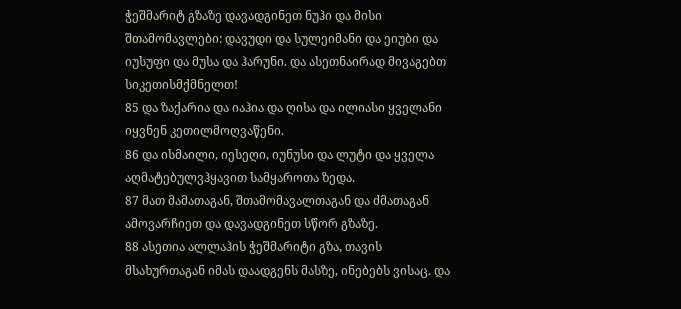ჭეშმარიტ გზაზე დავადგინეთ ნუჰი და მისი შთამომავლები: დავუდი და სულეიმანი და ეიუბი და იუსუფი და მუსა და ჰარუნი. და ასეთნაირად მივაგებთ სიკეთისმქმნელთ!
85 და ზაქარია და იაჰია და ღისა და ილიასი ყველანი იყვნენ კეთილმოღვაწენი.
86 და ისმაილი, იესეღი, იუნუსი და ლუტი და ყველა აღმატებულვჰყავით სამყაროთა ზედა.
87 მათ მამათაგან, შთამომავალთაგან და ძმათაგან ამოვარჩიეთ და დავადგინეთ სწორ გზაზე.
88 ასეთია ალლაჰის ჭეშმარიტი გზა, თავის მსახურთაგან იმას დაადგენს მასზე, ინებებს ვისაც. და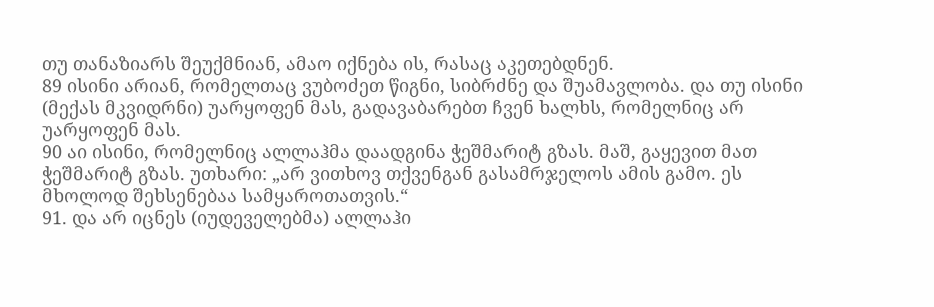თუ თანაზიარს შეუქმნიან, ამაო იქნება ის, რასაც აკეთებდნენ.
89 ისინი არიან, რომელთაც ვუბოძეთ წიგნი, სიბრძნე და შუამავლობა. და თუ ისინი (მექას მკვიდრნი) უარყოფენ მას, გადავაბარებთ ჩვენ ხალხს, რომელნიც არ უარყოფენ მას.
90 აი ისინი, რომელნიც ალლაჰმა დაადგინა ჭეშმარიტ გზას. მაშ, გაყევით მათ ჭეშმარიტ გზას. უთხარი: „არ ვითხოვ თქვენგან გასამრჯელოს ამის გამო. ეს მხოლოდ შეხსენებაა სამყაროთათვის.“
91. და არ იცნეს (იუდეველებმა) ალლაჰი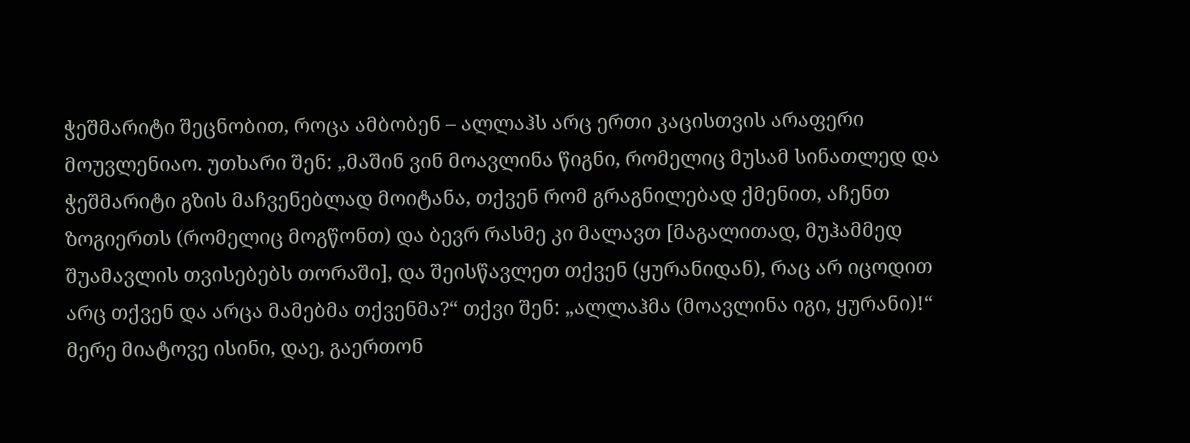ჭეშმარიტი შეცნობით, როცა ამბობენ – ალლაჰს არც ერთი კაცისთვის არაფერი მოუვლენიაო. უთხარი შენ: „მაშინ ვინ მოავლინა წიგნი, რომელიც მუსამ სინათლედ და ჭეშმარიტი გზის მაჩვენებლად მოიტანა, თქვენ რომ გრაგნილებად ქმენით, აჩენთ ზოგიერთს (რომელიც მოგწონთ) და ბევრ რასმე კი მალავთ [მაგალითად, მუჰამმედ შუამავლის თვისებებს თორაში], და შეისწავლეთ თქვენ (ყურანიდან), რაც არ იცოდით არც თქვენ და არცა მამებმა თქვენმა?“ თქვი შენ: „ალლაჰმა (მოავლინა იგი, ყურანი)!“ მერე მიატოვე ისინი, დაე, გაერთონ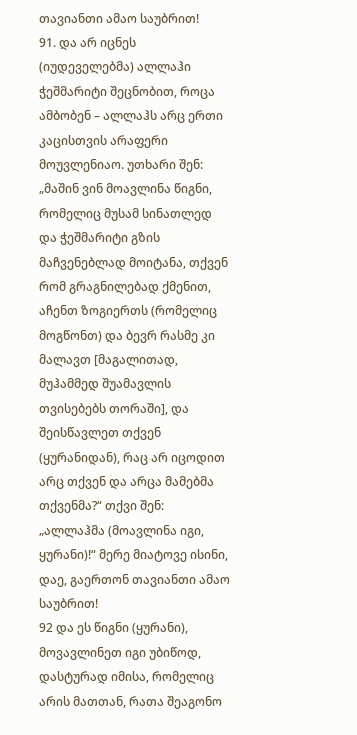თავიანთი ამაო საუბრით!
91. და არ იცნეს (იუდეველებმა) ალლაჰი ჭეშმარიტი შეცნობით, როცა ამბობენ – ალლაჰს არც ერთი კაცისთვის არაფერი მოუვლენიაო. უთხარი შენ: „მაშინ ვინ მოავლინა წიგნი, რომელიც მუსამ სინათლედ და ჭეშმარიტი გზის მაჩვენებლად მოიტანა, თქვენ რომ გრაგნილებად ქმენით, აჩენთ ზოგიერთს (რომელიც მოგწონთ) და ბევრ რასმე კი მალავთ [მაგალითად, მუჰამმედ შუამავლის თვისებებს თორაში], და შეისწავლეთ თქვენ (ყურანიდან), რაც არ იცოდით არც თქვენ და არცა მამებმა თქვენმა?“ თქვი შენ: „ალლაჰმა (მოავლინა იგი, ყურანი)!“ მერე მიატოვე ისინი, დაე, გაერთონ თავიანთი ამაო საუბრით!
92 და ეს წიგნი (ყურანი), მოვავლინეთ იგი უბიწოდ, დასტურად იმისა, რომელიც არის მათთან, რათა შეაგონო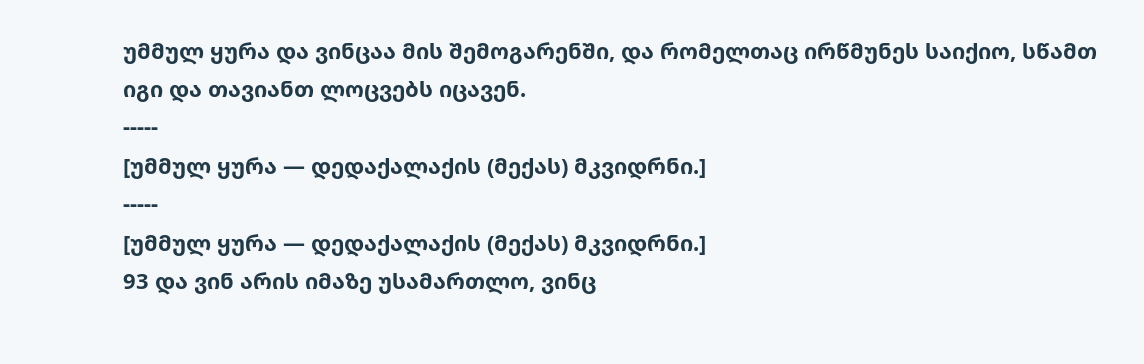უმმულ ყურა და ვინცაა მის შემოგარენში, და რომელთაც ირწმუნეს საიქიო, სწამთ იგი და თავიანთ ლოცვებს იცავენ.
-----
[უმმულ ყურა — დედაქალაქის (მექას) მკვიდრნი.]
-----
[უმმულ ყურა — დედაქალაქის (მექას) მკვიდრნი.]
93 და ვინ არის იმაზე უსამართლო, ვინც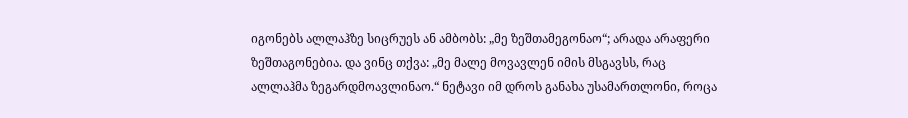იგონებს ალლაჰზე სიცრუეს ან ამბობს: „მე ზეშთამეგონაო“; არადა არაფერი ზეშთაგონებია. და ვინც თქვა: „მე მალე მოვავლენ იმის მსგავსს, რაც ალლაჰმა ზეგარდმოავლინაო.“ ნეტავი იმ დროს განახა უსამართლონი, როცა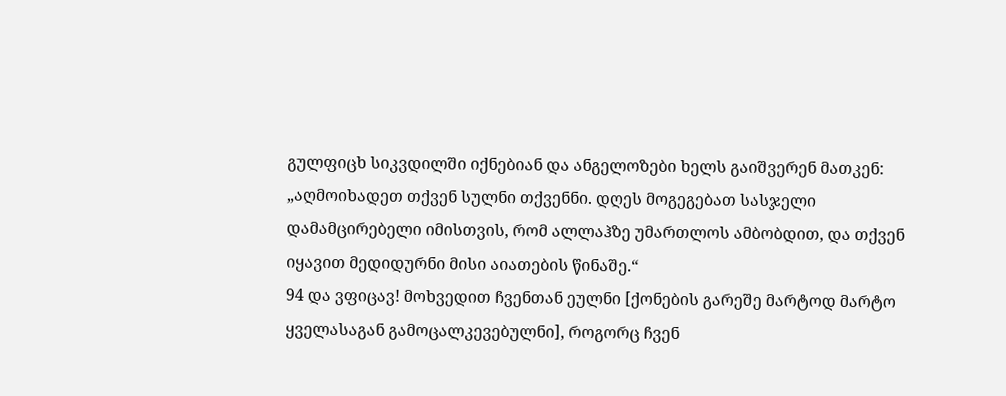გულფიცხ სიკვდილში იქნებიან და ანგელოზები ხელს გაიშვერენ მათკენ: „აღმოიხადეთ თქვენ სულნი თქვენნი. დღეს მოგეგებათ სასჯელი დამამცირებელი იმისთვის, რომ ალლაჰზე უმართლოს ამბობდით, და თქვენ იყავით მედიდურნი მისი აიათების წინაშე.“
94 და ვფიცავ! მოხვედით ჩვენთან ეულნი [ქონების გარეშე მარტოდ მარტო ყველასაგან გამოცალკევებულნი], როგორც ჩვენ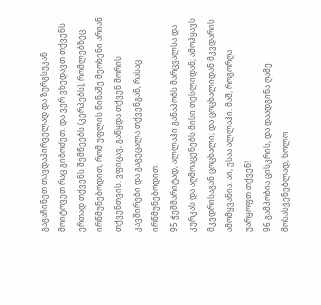გაგაჩინეთ თავდაპირველად და ზურგსუკან მოიტოვეთ რაც გიბოძეთ. და ვერ ვხედავთ თქვენს ერთად თქვენს შემწეებს (კერპებს), რომლებზეც ირწმუნებოდით, რომ უფლის წინაშე მეოხენი არიან თქვენთვის. ვფიცავ, გაწყდა თქვენ შორის კავშირები და გაგეცალა თქვენგან, რასაც ირწმუნებოდით.
95 ჭეშმარიტად, ალლაჰი განაპობს მარცვალსა და კურკას და აღმოაცენებს მისი თესლიდან; ამოჰყავს მკვდრისაგან ცოცხალი; და ცოცხალიდან მკვდარის ამომყვანია. აი, ესაა ალლაჰი. მაშ, როგორღა უარყოფთ თქვენ!
96 გამპობია ცისკრის, და დაადგინა ღამე მოსასვენებლად, ხოლო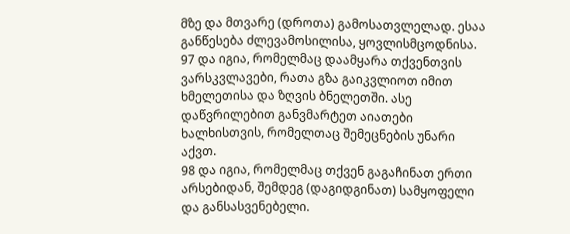მზე და მთვარე (დროთა) გამოსათვლელად. ესაა განწესება ძლევამოსილისა, ყოვლისმცოდნისა.
97 და იგია, რომელმაც დაამყარა თქვენთვის ვარსკვლავები, რათა გზა გაიკვლიოთ იმით ხმელეთისა და ზღვის ბნელეთში. ასე დაწვრილებით განვმარტეთ აიათები ხალხისთვის, რომელთაც შემეცნების უნარი აქვთ.
98 და იგია, რომელმაც თქვენ გაგაჩინათ ერთი არსებიდან, შემდეგ (დაგიდგინათ) სამყოფელი და განსასვენებელი.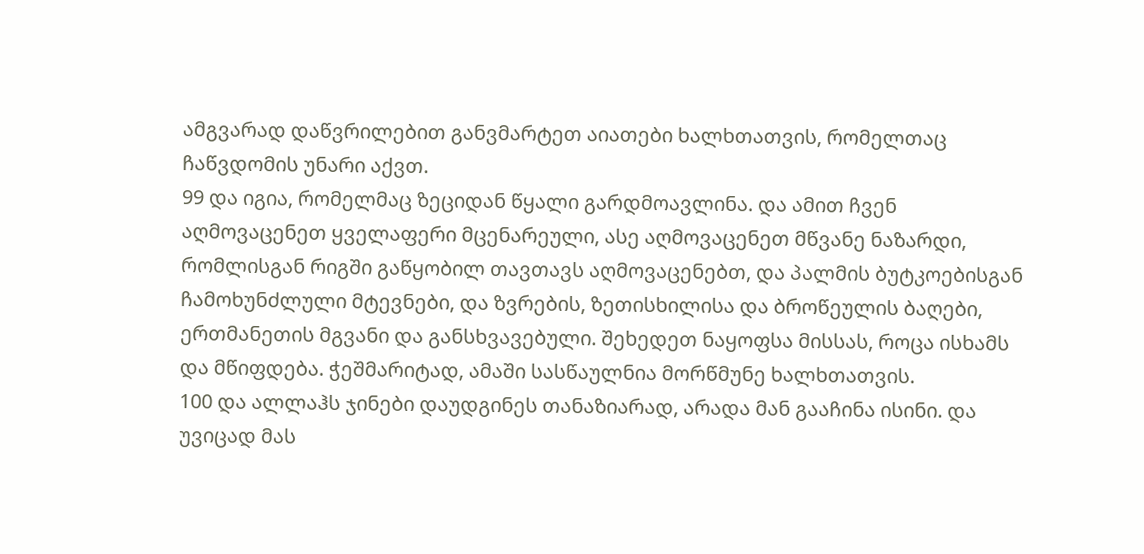ამგვარად დაწვრილებით განვმარტეთ აიათები ხალხთათვის, რომელთაც ჩაწვდომის უნარი აქვთ.
99 და იგია, რომელმაც ზეციდან წყალი გარდმოავლინა. და ამით ჩვენ აღმოვაცენეთ ყველაფერი მცენარეული, ასე აღმოვაცენეთ მწვანე ნაზარდი, რომლისგან რიგში გაწყობილ თავთავს აღმოვაცენებთ, და პალმის ბუტკოებისგან ჩამოხუნძლული მტევნები, და ზვრების, ზეთისხილისა და ბროწეულის ბაღები, ერთმანეთის მგვანი და განსხვავებული. შეხედეთ ნაყოფსა მისსას, როცა ისხამს და მწიფდება. ჭეშმარიტად, ამაში სასწაულნია მორწმუნე ხალხთათვის.
100 და ალლაჰს ჯინები დაუდგინეს თანაზიარად, არადა მან გააჩინა ისინი. და უვიცად მას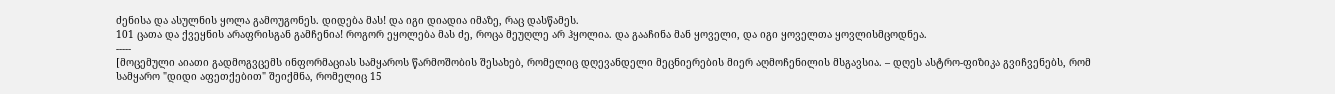ძენისა და ასულნის ყოლა გამოუგონეს. დიდება მას! და იგი დიადია იმაზე, რაც დასწამეს.
101 ცათა და ქვეყნის არაფრისგან გამჩენია! როგორ ეყოლება მას ძე, როცა მეუღლე არ ჰყოლია. და გააჩინა მან ყოველი, და იგი ყოველთა ყოვლისმცოდნეა.
-----
[მოცემული აიათი გადმოგვცემს ინფორმაციას სამყაროს წარმოშობის შესახებ, რომელიც დღევანდელი მეცნიერების მიერ აღმოჩენილის მსგავსია. – დღეს ასტრო-ფიზიკა გვიჩვენებს, რომ სამყარო "დიდი აფეთქებით" შეიქმნა, რომელიც 15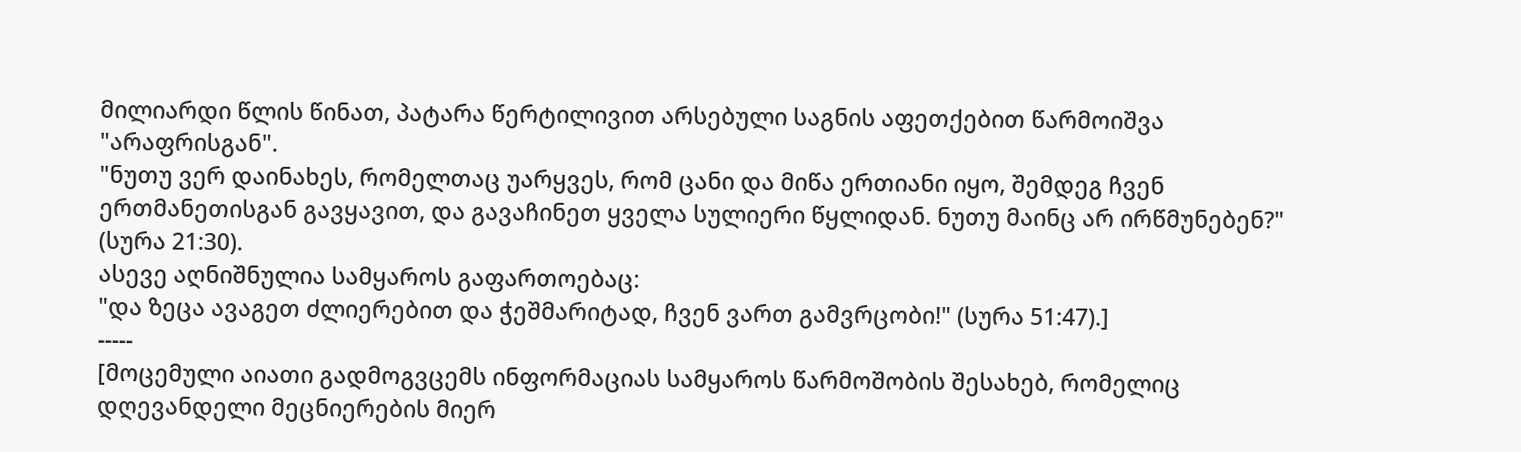მილიარდი წლის წინათ, პატარა წერტილივით არსებული საგნის აფეთქებით წარმოიშვა "არაფრისგან".
"ნუთუ ვერ დაინახეს, რომელთაც უარყვეს, რომ ცანი და მიწა ერთიანი იყო, შემდეგ ჩვენ ერთმანეთისგან გავყავით, და გავაჩინეთ ყველა სულიერი წყლიდან. ნუთუ მაინც არ ირწმუნებენ?" (სურა 21:30).
ასევე აღნიშნულია სამყაროს გაფართოებაც:
"და ზეცა ავაგეთ ძლიერებით და ჭეშმარიტად, ჩვენ ვართ გამვრცობი!" (სურა 51:47).]
-----
[მოცემული აიათი გადმოგვცემს ინფორმაციას სამყაროს წარმოშობის შესახებ, რომელიც დღევანდელი მეცნიერების მიერ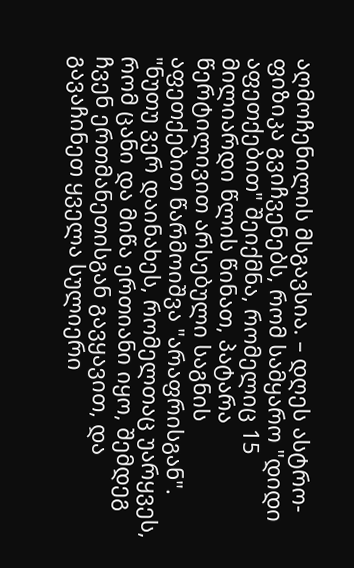აღმოჩენილის მსგავსია. – დღეს ასტრო-ფიზიკა გვიჩვენებს, რომ სამყარო "დიდი აფეთქებით" შეიქმნა, რომელიც 15 მილიარდი წლის წინათ, პატარა წერტილივით არსებული საგნის აფეთქებით წარმოიშვა "არაფრისგან".
"ნუთუ ვერ დაინახეს, რომელთაც უარყვეს, რომ ცანი და მიწა ერთიანი იყო, შემდეგ ჩვენ ერთმანეთისგან გავყავით, და გავაჩინეთ ყველა სულიერი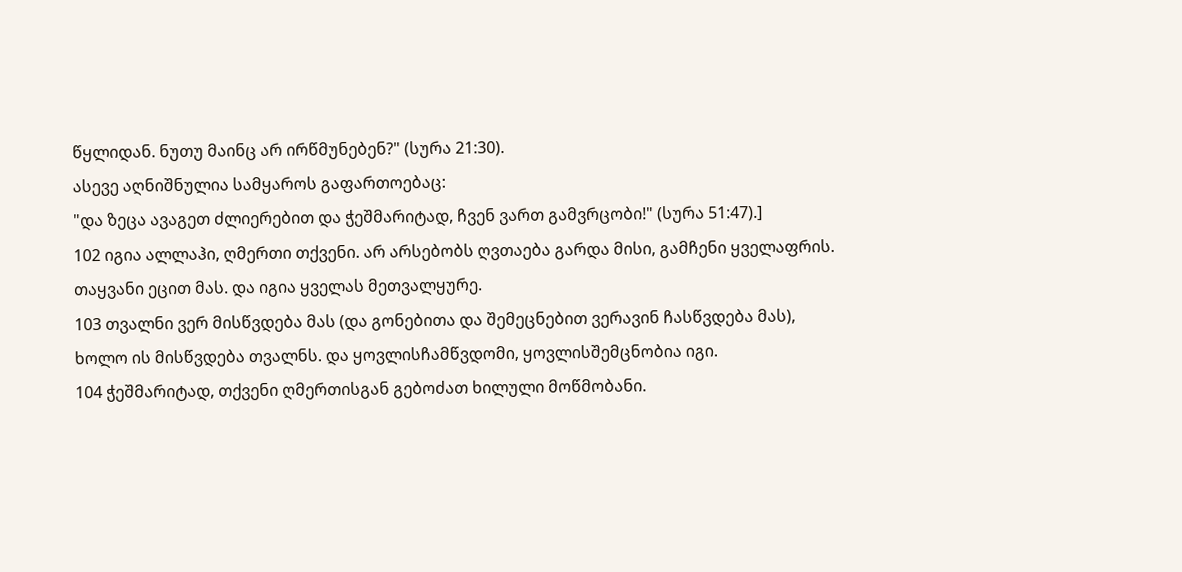წყლიდან. ნუთუ მაინც არ ირწმუნებენ?" (სურა 21:30).
ასევე აღნიშნულია სამყაროს გაფართოებაც:
"და ზეცა ავაგეთ ძლიერებით და ჭეშმარიტად, ჩვენ ვართ გამვრცობი!" (სურა 51:47).]
102 იგია ალლაჰი, ღმერთი თქვენი. არ არსებობს ღვთაება გარდა მისი, გამჩენი ყველაფრის. თაყვანი ეცით მას. და იგია ყველას მეთვალყურე.
103 თვალნი ვერ მისწვდება მას (და გონებითა და შემეცნებით ვერავინ ჩასწვდება მას), ხოლო ის მისწვდება თვალნს. და ყოვლისჩამწვდომი, ყოვლისშემცნობია იგი.
104 ჭეშმარიტად, თქვენი ღმერთისგან გებოძათ ხილული მოწმობანი.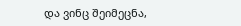და ვინც შეიმეცნა,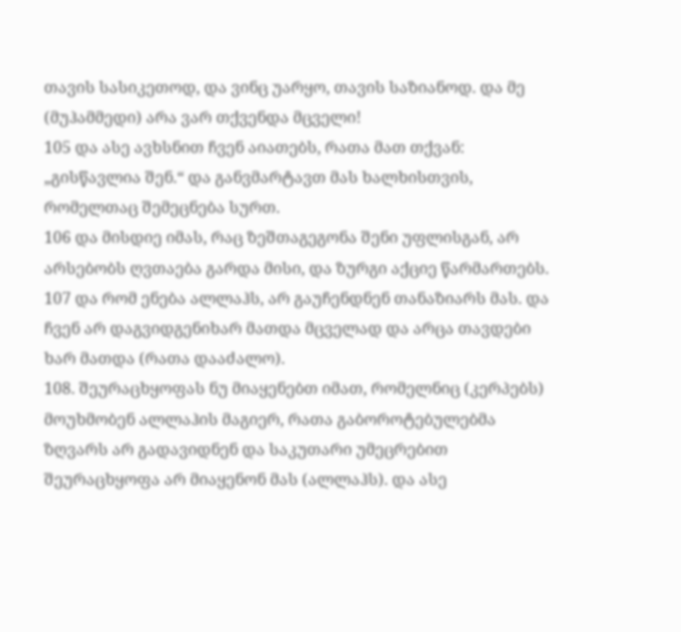თავის სასიკეთოდ, და ვინც უარყო, თავის საზიანოდ. და მე (მუჰამმედი) არა ვარ თქვენდა მცველი!
105 და ასე ავხსნით ჩვენ აიათებს, რათა მათ თქვან: „გისწავლია შენ.“ და განვმარტავთ მას ხალხისთვის, რომელთაც შემეცნება სურთ.
106 და მისდიე იმას, რაც ზეშთაგეგონა შენი უფლისგან, არ არსებობს ღვთაება გარდა მისი, და ზურგი აქციე წარმართებს.
107 და რომ ენება ალლაჰს, არ გაუჩენდნენ თანაზიარს მას. და ჩვენ არ დაგვიდგენიხარ მათდა მცველად და არცა თავდები ხარ მათდა (რათა დააძალო).
108. შეურაცხყოფას ნუ მიაყენებთ იმათ, რომელნიც (კერპებს) მოუხმობენ ალლაჰის მაგიერ, რათა გაბოროტებულებმა ზღვარს არ გადავიდნენ და საკუთარი უმეცრებით შეურაცხყოფა არ მიაყენონ მას (ალლაჰს). და ასე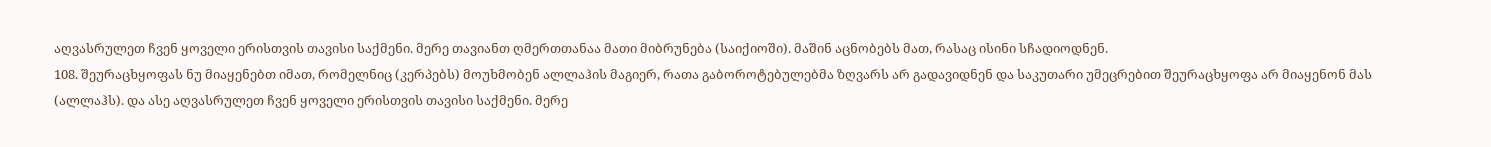აღვასრულეთ ჩვენ ყოველი ერისთვის თავისი საქმენი. მერე თავიანთ ღმერთთანაა მათი მიბრუნება (საიქიოში). მაშინ აცნობებს მათ, რასაც ისინი სჩადიოდნენ.
108. შეურაცხყოფას ნუ მიაყენებთ იმათ, რომელნიც (კერპებს) მოუხმობენ ალლაჰის მაგიერ, რათა გაბოროტებულებმა ზღვარს არ გადავიდნენ და საკუთარი უმეცრებით შეურაცხყოფა არ მიაყენონ მას (ალლაჰს). და ასე აღვასრულეთ ჩვენ ყოველი ერისთვის თავისი საქმენი. მერე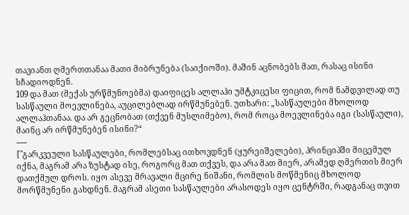თავიანთ ღმერთთანაა მათი მიბრუნება (საიქიოში). მაშინ აცნობებს მათ, რასაც ისინი სჩადიოდნენ.
109 და მათ (მექას ურწმუნოებმა) დაიფიცეს ალლაჰი უმტკიცესი ფიცით, რომ ნამდვილად თუ სასწაული მოევლინება, აუცილებლად ირწმუნებენ. უთხარი: „სასწაულები მხოლოდ ალლაჰთანაა. და არ გეცნობათ (თქვენ მუსლიმებო), რომ როცა მოევლინება იგი (სასწაული), მაინც არ ირწმუნებენ ისინი?“
-----
["გარკვეული სასწაულები, რომლებსაც ითხოვდნენ (ყურეიშელები), პრინციპში მიცემულ იქნა, მაგრამ არა ზუსტად ისე, როგორც მათ თქვეს, და არა მათ მიერ, არამედ ღმერთის მიერ დათქმულ დროს. იყო ასევე მრავალი მცირე ნიშანი, რომლის მოწმენიც მხოლოდ მორწმუნენი გახდნენ. მაგრამ ასეთი სასწაულები არასოდეს იყო ცენტრში, რადგანაც თვით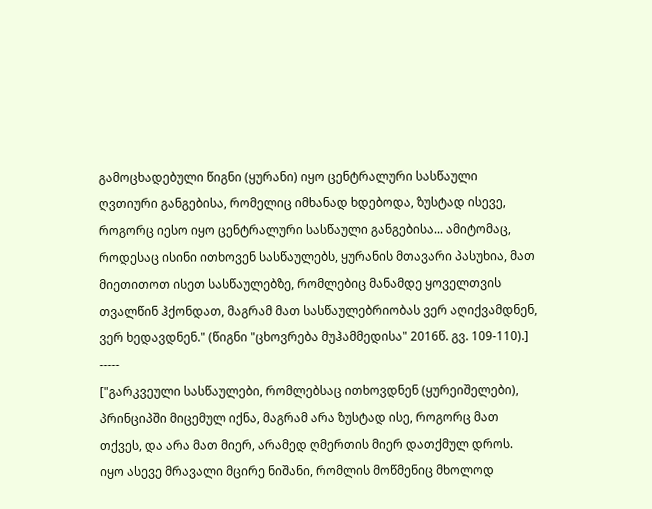გამოცხადებული წიგნი (ყურანი) იყო ცენტრალური სასწაული ღვთიური განგებისა, რომელიც იმხანად ხდებოდა, ზუსტად ისევე, როგორც იესო იყო ცენტრალური სასწაული განგებისა... ამიტომაც, როდესაც ისინი ითხოვენ სასწაულებს, ყურანის მთავარი პასუხია, მათ მიეთითოთ ისეთ სასწაულებზე, რომლებიც მანამდე ყოველთვის თვალწინ ჰქონდათ, მაგრამ მათ სასწაულებრიობას ვერ აღიქვამდნენ, ვერ ხედავდნენ." (წიგნი "ცხოვრება მუჰამმედისა" 2016წ. გვ. 109-110).]
-----
["გარკვეული სასწაულები, რომლებსაც ითხოვდნენ (ყურეიშელები), პრინციპში მიცემულ იქნა, მაგრამ არა ზუსტად ისე, როგორც მათ თქვეს, და არა მათ მიერ, არამედ ღმერთის მიერ დათქმულ დროს. იყო ასევე მრავალი მცირე ნიშანი, რომლის მოწმენიც მხოლოდ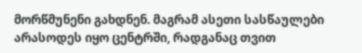მორწმუნენი გახდნენ. მაგრამ ასეთი სასწაულები არასოდეს იყო ცენტრში, რადგანაც თვით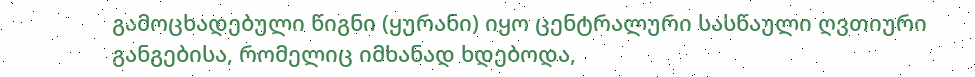გამოცხადებული წიგნი (ყურანი) იყო ცენტრალური სასწაული ღვთიური განგებისა, რომელიც იმხანად ხდებოდა,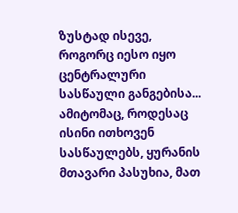ზუსტად ისევე, როგორც იესო იყო ცენტრალური სასწაული განგებისა... ამიტომაც, როდესაც ისინი ითხოვენ სასწაულებს, ყურანის მთავარი პასუხია, მათ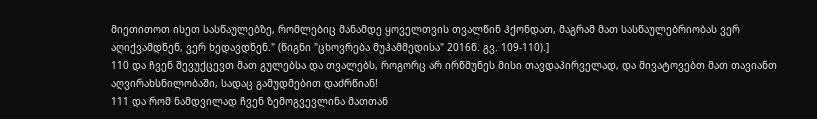მიეთითოთ ისეთ სასწაულებზე, რომლებიც მანამდე ყოველთვის თვალწინ ჰქონდათ, მაგრამ მათ სასწაულებრიობას ვერ აღიქვამდნენ, ვერ ხედავდნენ." (წიგნი "ცხოვრება მუჰამმედისა" 2016წ. გვ. 109-110).]
110 და ჩვენ შევუქცევთ მათ გულებსა და თვალებს, როგორც არ ირწმუნეს მისი თავდაპირველად, და მივატოვებთ მათ თავიანთ აღვირახსნილობაში, სადაც გამუდმებით დაძრწიან!
111 და რომ ნამდვილად ჩვენ ზემოგვევლინა მათთან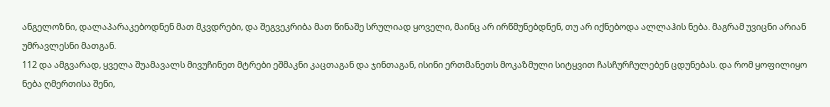ანგელოზნი, დალაპარაკებოდნენ მათ მკვდრები, და შეგვეკრიბა მათ წინაშე სრულიად ყოველი, მაინც არ ირწმუნებდნენ, თუ არ იქნებოდა ალლაჰის ნება. მაგრამ უვიცნი არიან უმრავლესნი მათგან.
112 და ამგვარად, ყველა შუამავალს მივუჩინეთ მტრები ეშმაკნი კაცთაგან და ჯინთაგან, ისინი ერთმანეთს მოკაზმული სიტყვით ჩასჩურჩულებენ ცდუნებას. და რომ ყოფილიყო ნება ღმერთისა შენი,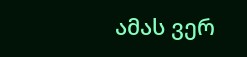ამას ვერ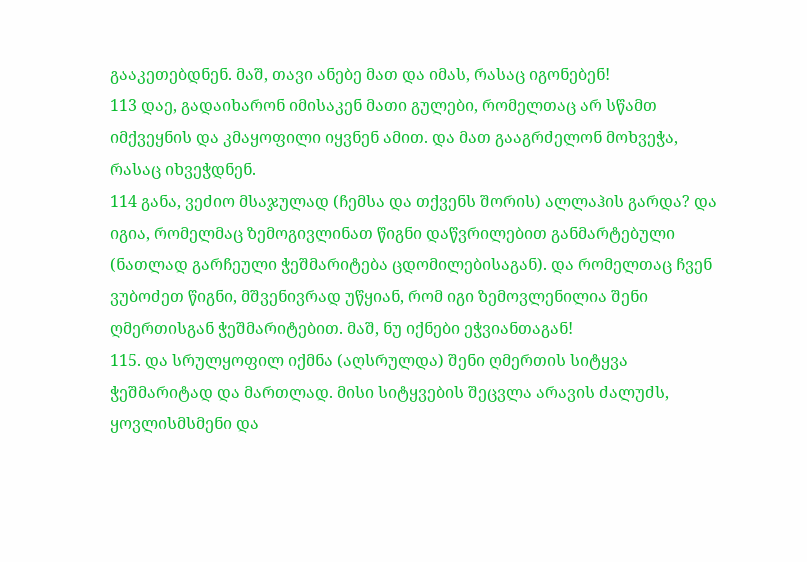გააკეთებდნენ. მაშ, თავი ანებე მათ და იმას, რასაც იგონებენ!
113 დაე, გადაიხარონ იმისაკენ მათი გულები, რომელთაც არ სწამთ იმქვეყნის და კმაყოფილი იყვნენ ამით. და მათ გააგრძელონ მოხვეჭა, რასაც იხვეჭდნენ.
114 განა, ვეძიო მსაჯულად (ჩემსა და თქვენს შორის) ალლაჰის გარდა? და იგია, რომელმაც ზემოგივლინათ წიგნი დაწვრილებით განმარტებული (ნათლად გარჩეული ჭეშმარიტება ცდომილებისაგან). და რომელთაც ჩვენ ვუბოძეთ წიგნი, მშვენივრად უწყიან, რომ იგი ზემოვლენილია შენი ღმერთისგან ჭეშმარიტებით. მაშ, ნუ იქნები ეჭვიანთაგან!
115. და სრულყოფილ იქმნა (აღსრულდა) შენი ღმერთის სიტყვა ჭეშმარიტად და მართლად. მისი სიტყვების შეცვლა არავის ძალუძს, ყოვლისმსმენი და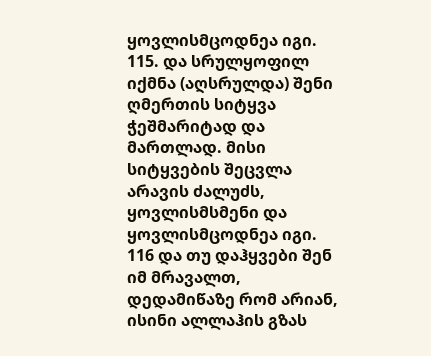ყოვლისმცოდნეა იგი.
115. და სრულყოფილ იქმნა (აღსრულდა) შენი ღმერთის სიტყვა ჭეშმარიტად და მართლად. მისი სიტყვების შეცვლა არავის ძალუძს, ყოვლისმსმენი და ყოვლისმცოდნეა იგი.
116 და თუ დაჰყვები შენ იმ მრავალთ, დედამიწაზე რომ არიან, ისინი ალლაჰის გზას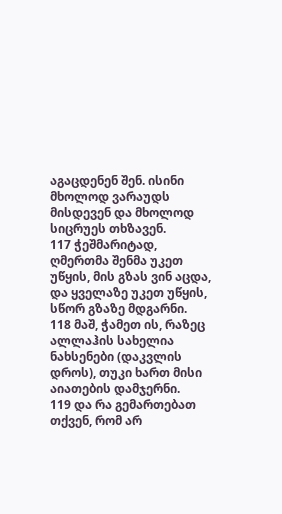აგაცდენენ შენ. ისინი მხოლოდ ვარაუდს მისდევენ და მხოლოდ სიცრუეს თხზავენ.
117 ჭეშმარიტად, ღმერთმა შენმა უკეთ უწყის, მის გზას ვინ აცდა, და ყველაზე უკეთ უწყის, სწორ გზაზე მდგარნი.
118 მაშ, ჭამეთ ის, რაზეც ალლაჰის სახელია ნახსენები (დაკვლის დროს), თუკი ხართ მისი აიათების დამჯერნი.
119 და რა გემართებათ თქვენ, რომ არ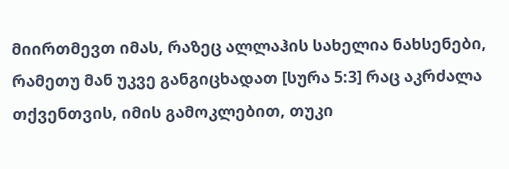მიირთმევთ იმას, რაზეც ალლაჰის სახელია ნახსენები, რამეთუ მან უკვე განგიცხადათ [სურა 5:3] რაც აკრძალა თქვენთვის, იმის გამოკლებით, თუკი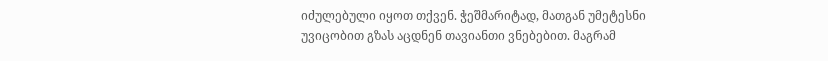იძულებული იყოთ თქვენ. ჭეშმარიტად, მათგან უმეტესნი უვიცობით გზას აცდნენ თავიანთი ვნებებით. მაგრამ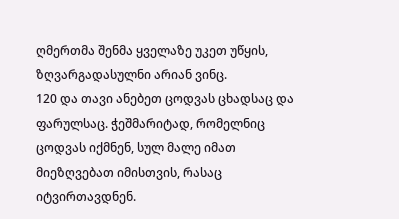ღმერთმა შენმა ყველაზე უკეთ უწყის, ზღვარგადასულნი არიან ვინც.
120 და თავი ანებეთ ცოდვას ცხადსაც და ფარულსაც. ჭეშმარიტად, რომელნიც ცოდვას იქმნენ, სულ მალე იმათ მიეზღვებათ იმისთვის, რასაც იტვირთავდნენ.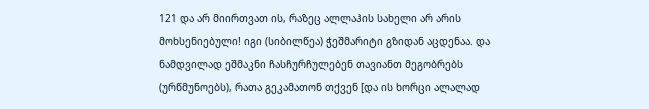121 და არ მიირთვათ ის, რაზეც ალლაჰის სახელი არ არის მოხსენიებული! იგი (სიბილწეა) ჭეშმარიტი გზიდან აცდენაა. და ნამდვილად ეშმაკნი ჩასჩურჩულებენ თავიანთ მეგობრებს (ურწმუნოებს), რათა გეკამათონ თქვენ [და ის ხორცი ალალად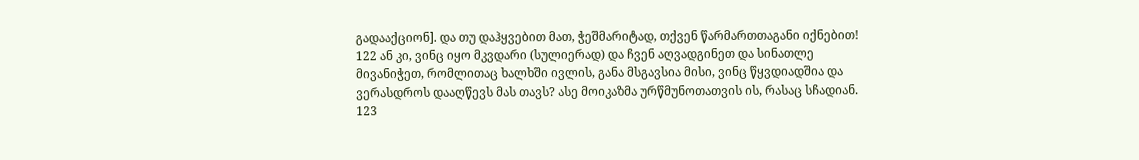გადააქციონ]. და თუ დაჰყვებით მათ, ჭეშმარიტად, თქვენ წარმართთაგანი იქნებით!
122 ან კი, ვინც იყო მკვდარი (სულიერად) და ჩვენ აღვადგინეთ და სინათლე მივანიჭეთ, რომლითაც ხალხში ივლის, განა მსგავსია მისი, ვინც წყვდიადშია და ვერასდროს დააღწევს მას თავს? ასე მოიკაზმა ურწმუნოთათვის ის, რასაც სჩადიან.
123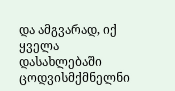და ამგვარად, იქ ყველა დასახლებაში ცოდვისმქმნელნი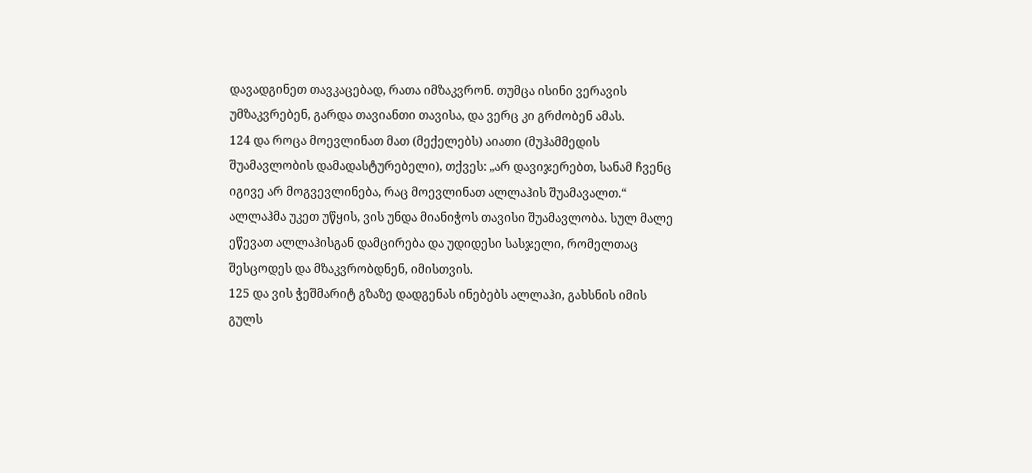დავადგინეთ თავკაცებად, რათა იმზაკვრონ. თუმცა ისინი ვერავის უმზაკვრებენ, გარდა თავიანთი თავისა, და ვერც კი გრძობენ ამას.
124 და როცა მოევლინათ მათ (მექელებს) აიათი (მუჰამმედის შუამავლობის დამადასტურებელი), თქვეს: „არ დავიჯერებთ, სანამ ჩვენც იგივე არ მოგვევლინება, რაც მოევლინათ ალლაჰის შუამავალთ.“ ალლაჰმა უკეთ უწყის, ვის უნდა მიანიჭოს თავისი შუამავლობა. სულ მალე ეწევათ ალლაჰისგან დამცირება და უდიდესი სასჯელი, რომელთაც შესცოდეს და მზაკვრობდნენ, იმისთვის.
125 და ვის ჭეშმარიტ გზაზე დადგენას ინებებს ალლაჰი, გახსნის იმის გულს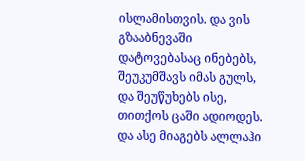ისლამისთვის. და ვის გზააბნევაში დატოვებასაც ინებებს, შეუკუმშავს იმას გულს, და შეუწუხებს ისე, თითქოს ცაში ადიოდეს. და ასე მიაგებს ალლაჰი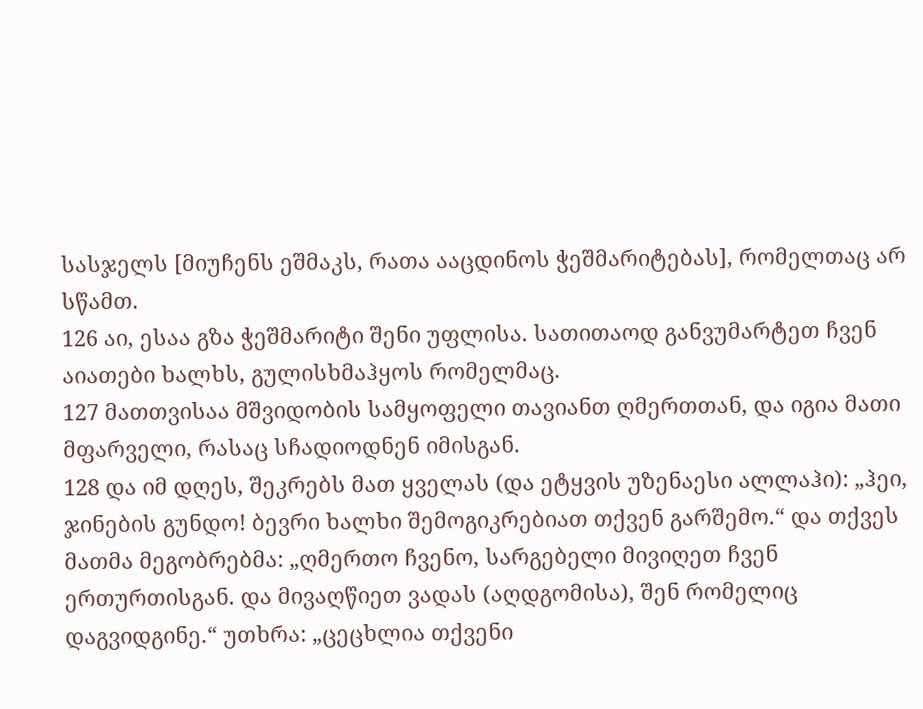სასჯელს [მიუჩენს ეშმაკს, რათა ააცდინოს ჭეშმარიტებას], რომელთაც არ სწამთ.
126 აი, ესაა გზა ჭეშმარიტი შენი უფლისა. სათითაოდ განვუმარტეთ ჩვენ აიათები ხალხს, გულისხმაჰყოს რომელმაც.
127 მათთვისაა მშვიდობის სამყოფელი თავიანთ ღმერთთან, და იგია მათი მფარველი, რასაც სჩადიოდნენ იმისგან.
128 და იმ დღეს, შეკრებს მათ ყველას (და ეტყვის უზენაესი ალლაჰი): „ჰეი, ჯინების გუნდო! ბევრი ხალხი შემოგიკრებიათ თქვენ გარშემო.“ და თქვეს მათმა მეგობრებმა: „ღმერთო ჩვენო, სარგებელი მივიღეთ ჩვენ ერთურთისგან. და მივაღწიეთ ვადას (აღდგომისა), შენ რომელიც დაგვიდგინე.“ უთხრა: „ცეცხლია თქვენი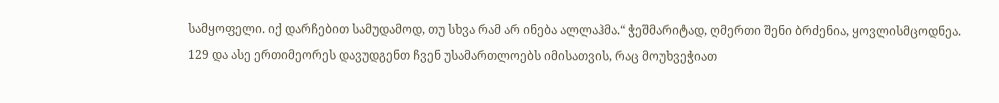სამყოფელი. იქ დარჩებით სამუდამოდ, თუ სხვა რამ არ ინება ალლაჰმა.“ ჭეშმარიტად, ღმერთი შენი ბრძენია, ყოვლისმცოდნეა.
129 და ასე ერთიმეორეს დავუდგენთ ჩვენ უსამართლოებს იმისათვის, რაც მოუხვეჭიათ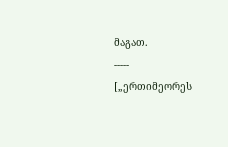მაგათ.
-----
[„ერთიმეორეს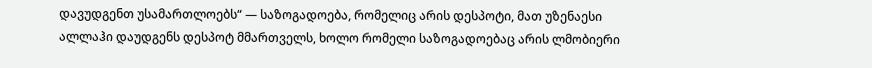დავუდგენთ უსამართლოებს“ — საზოგადოება, რომელიც არის დესპოტი, მათ უზენაესი ალლაჰი დაუდგენს დესპოტ მმართველს, ხოლო რომელი საზოგადოებაც არის ლმობიერი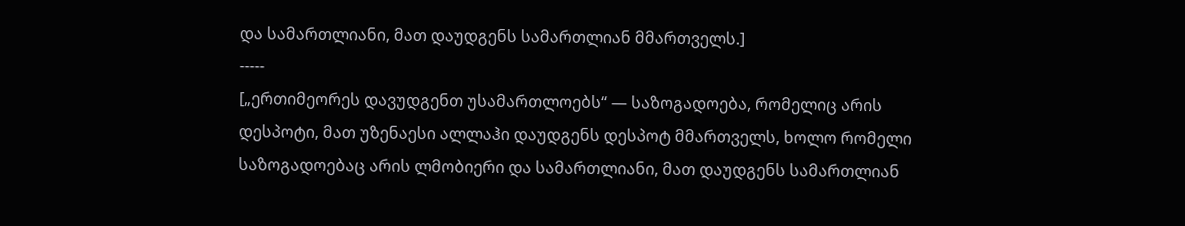და სამართლიანი, მათ დაუდგენს სამართლიან მმართველს.]
-----
[„ერთიმეორეს დავუდგენთ უსამართლოებს“ — საზოგადოება, რომელიც არის დესპოტი, მათ უზენაესი ალლაჰი დაუდგენს დესპოტ მმართველს, ხოლო რომელი საზოგადოებაც არის ლმობიერი და სამართლიანი, მათ დაუდგენს სამართლიან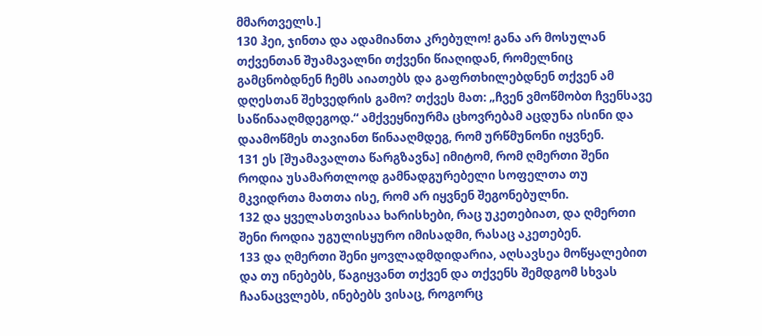მმართველს.]
130 ჰეი, ჯინთა და ადამიანთა კრებულო! განა არ მოსულან თქვენთან შუამავალნი თქვენი წიაღიდან, რომელნიც გამცნობდნენ ჩემს აიათებს და გაფრთხილებდნენ თქვენ ამ დღესთან შეხვედრის გამო? თქვეს მათ: „ჩვენ ვმოწმობთ ჩვენსავე საწინააღმდეგოდ.“ ამქვეყნიურმა ცხოვრებამ აცდუნა ისინი და დაამოწმეს თავიანთ წინააღმდეგ, რომ ურწმუნონი იყვნენ.
131 ეს [შუამავალთა წარგზავნა] იმიტომ, რომ ღმერთი შენი როდია უსამართლოდ გამნადგურებელი სოფელთა თუ მკვიდრთა მათთა ისე, რომ არ იყვნენ შეგონებულნი.
132 და ყველასთვისაა ხარისხები, რაც უკეთებიათ, და ღმერთი შენი როდია უგულისყურო იმისადმი, რასაც აკეთებენ.
133 და ღმერთი შენი ყოვლადმდიდარია, აღსავსეა მოწყალებით და თუ ინებებს, წაგიყვანთ თქვენ და თქვენს შემდგომ სხვას ჩაანაცვლებს, ინებებს ვისაც, როგორც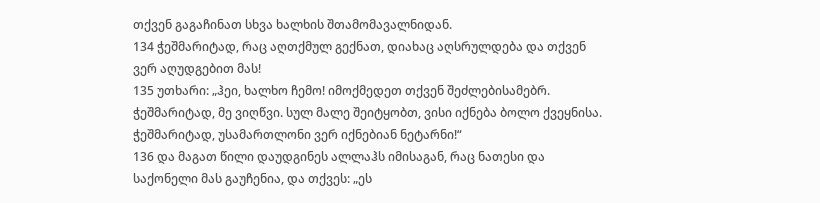თქვენ გაგაჩინათ სხვა ხალხის შთამომავალნიდან.
134 ჭეშმარიტად, რაც აღთქმულ გექნათ, დიახაც აღსრულდება და თქვენ ვერ აღუდგებით მას!
135 უთხარი: „ჰეი, ხალხო ჩემო! იმოქმედეთ თქვენ შეძლებისამებრ. ჭეშმარიტად, მე ვიღწვი. სულ მალე შეიტყობთ, ვისი იქნება ბოლო ქვეყნისა. ჭეშმარიტად, უსამართლონი ვერ იქნებიან ნეტარნი!“
136 და მაგათ წილი დაუდგინეს ალლაჰს იმისაგან, რაც ნათესი და საქონელი მას გაუჩენია, და თქვეს: „ეს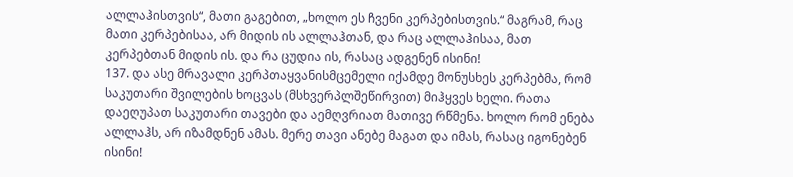ალლაჰისთვის“, მათი გაგებით, „ხოლო ეს ჩვენი კერპებისთვის.“ მაგრამ, რაც მათი კერპებისაა, არ მიდის ის ალლაჰთან, და რაც ალლაჰისაა, მათ კერპებთან მიდის ის. და რა ცუდია ის, რასაც ადგენენ ისინი!
137. და ასე მრავალი კერპთაყვანისმცემელი იქამდე მონუსხეს კერპებმა, რომ საკუთარი შვილების ხოცვას (მსხვერპლშეწირვით) მიჰყვეს ხელი. რათა დაეღუპათ საკუთარი თავები და აემღვრიათ მათივე რწმენა. ხოლო რომ ენება ალლაჰს, არ იზამდნენ ამას. მერე თავი ანებე მაგათ და იმას, რასაც იგონებენ ისინი!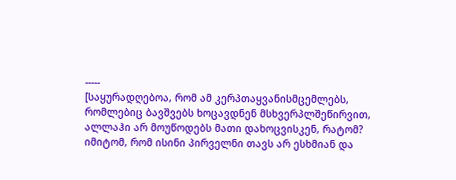-----
[საყურადღებოა, რომ ამ კერპთაყვანისმცემლებს, რომლებიც ბავშვებს ხოცავდნენ მსხვერპლშეწირვით, ალლაჰი არ მოუწოდებს მათი დახოცვისკენ, რატომ? იმიტომ, რომ ისინი პირველნი თავს არ ესხმიან და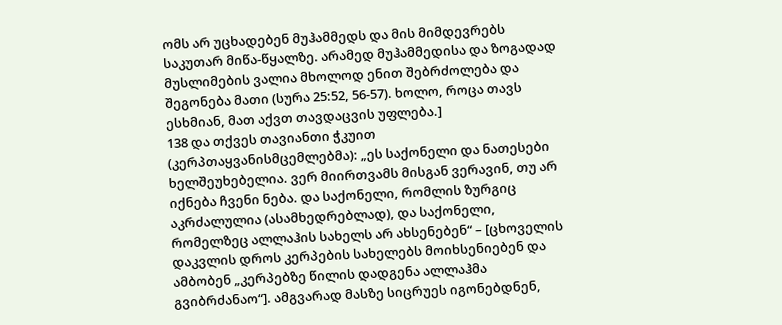ომს არ უცხადებენ მუჰამმედს და მის მიმდევრებს საკუთარ მიწა-წყალზე. არამედ მუჰამმედისა და ზოგადად მუსლიმების ვალია მხოლოდ ენით შებრძოლება და შეგონება მათი (სურა 25:52, 56-57). ხოლო, როცა თავს ესხმიან, მათ აქვთ თავდაცვის უფლება.]
138 და თქვეს თავიანთი ჭკუით (კერპთაყვანისმცემლებმა): „ეს საქონელი და ნათესები ხელშეუხებელია. ვერ მიირთვამს მისგან ვერავინ, თუ არ იქნება ჩვენი ნება. და საქონელი, რომლის ზურგიც აკრძალულია (ასამხედრებლად), და საქონელი, რომელზეც ალლაჰის სახელს არ ახსენებენ“ – [ცხოველის დაკვლის დროს კერპების სახელებს მოიხსენიებენ და ამბობენ „კერპებზე წილის დადგენა ალლაჰმა გვიბრძანაო“]. ამგვარად მასზე სიცრუეს იგონებდნენ,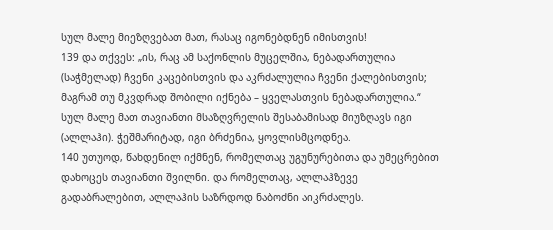სულ მალე მიეზღვებათ მათ, რასაც იგონებდნენ იმისთვის!
139 და თქვეს: „ის, რაც ამ საქონლის მუცელშია, ნებადართულია (საჭმელად) ჩვენი კაცებისთვის და აკრძალულია ჩვენი ქალებისთვის; მაგრამ თუ მკვდრად შობილი იქნება – ყველასთვის ნებადართულია.“ სულ მალე მათ თავიანთი მსაზღვრელის შესაბამისად მიუზღავს იგი (ალლაჰი). ჭეშმარიტად, იგი ბრძენია, ყოვლისმცოდნეა.
140 უთუოდ, წახდენილ იქმნენ, რომელთაც უგუნურებითა და უმეცრებით დახოცეს თავიანთი შვილნი. და რომელთაც, ალლაჰზევე გადაბრალებით, ალლაჰის საზრდოდ ნაბოძნი აიკრძალეს.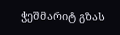ჭეშმარიტ გზას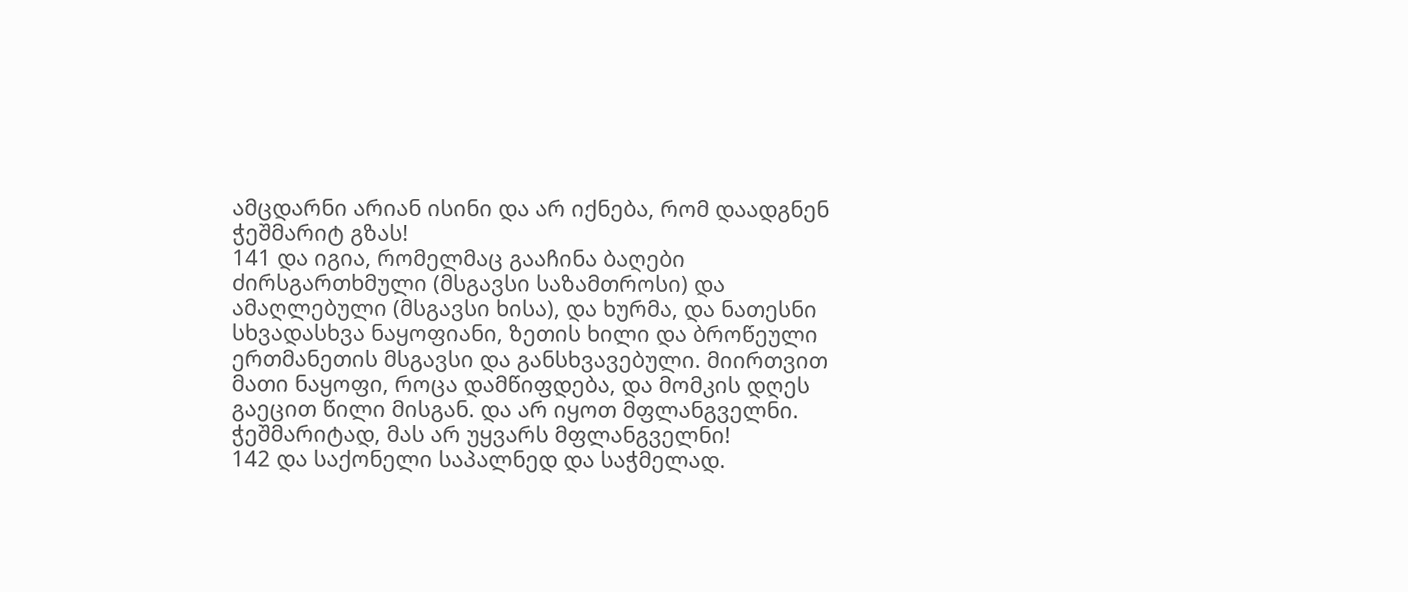ამცდარნი არიან ისინი და არ იქნება, რომ დაადგნენ ჭეშმარიტ გზას!
141 და იგია, რომელმაც გააჩინა ბაღები ძირსგართხმული (მსგავსი საზამთროსი) და ამაღლებული (მსგავსი ხისა), და ხურმა, და ნათესნი სხვადასხვა ნაყოფიანი, ზეთის ხილი და ბროწეული ერთმანეთის მსგავსი და განსხვავებული. მიირთვით მათი ნაყოფი, როცა დამწიფდება, და მომკის დღეს გაეცით წილი მისგან. და არ იყოთ მფლანგველნი. ჭეშმარიტად, მას არ უყვარს მფლანგველნი!
142 და საქონელი საპალნედ და საჭმელად.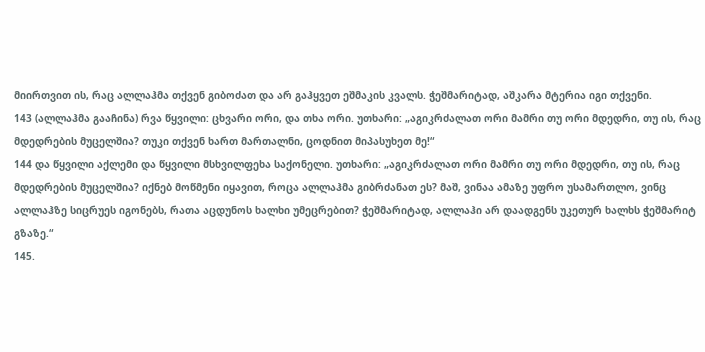მიირთვით ის, რაც ალლაჰმა თქვენ გიბოძათ და არ გაჰყვეთ ეშმაკის კვალს. ჭეშმარიტად, აშკარა მტერია იგი თქვენი.
143 (ალლაჰმა გააჩინა) რვა წყვილი: ცხვარი ორი, და თხა ორი. უთხარი: „აგიკრძალათ ორი მამრი თუ ორი მდედრი, თუ ის, რაც მდედრების მუცელშია? თუკი თქვენ ხართ მართალნი, ცოდნით მიპასუხეთ მე!“
144 და წყვილი აქლემი და წყვილი მსხვილფეხა საქონელი. უთხარი: „აგიკრძალათ ორი მამრი თუ ორი მდედრი, თუ ის, რაც მდედრების მუცელშია? იქნებ მოწმენი იყავით, როცა ალლაჰმა გიბრძანათ ეს? მაშ, ვინაა ამაზე უფრო უსამართლო, ვინც ალლაჰზე სიცრუეს იგონებს, რათა აცდუნოს ხალხი უმეცრებით? ჭეშმარიტად, ალლაჰი არ დაადგენს უკეთურ ხალხს ჭეშმარიტ გზაზე.“
145.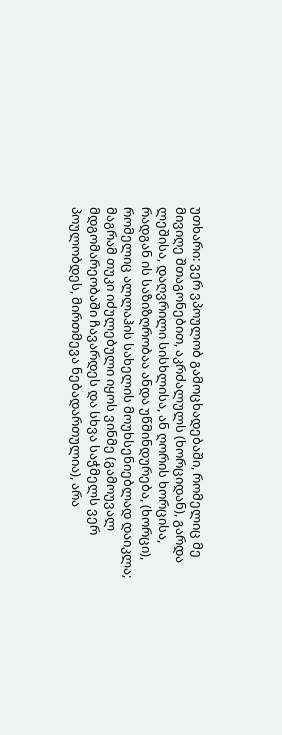უთხარი: ვერ ვპოულობ გამოცხადებაში, რომელიც მე მივიღე შთაგონებით, აკრძალულს (ხორციდან), გარდა ლეშისა, დაღვრილი სისხლისა, ან ღორის ხორცისა, რადგან ის საზიზღრობაა ანდა უწმინდურება, (ხორცი), რომელიც ალლაჰის სახელის მოუხსენიებლად დაიკლა; მაგრამ თუკი იძულებული იყოს ვინმე (გამოუვალ მდგომარეობაში ჩავარდეს და სხვა საჭმელს ვერ პოულობდეს, მირთმევა ნებადართულია), არა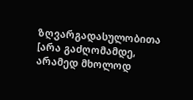ზღვარგადასულობითა [არა გაძღომამდე, არამედ მხოლოდ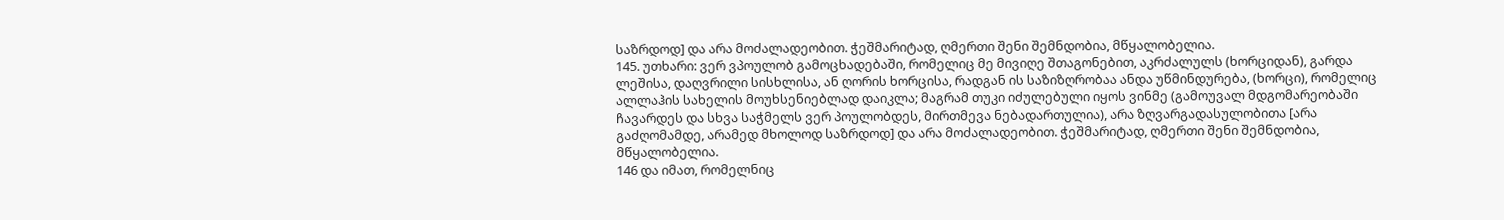საზრდოდ] და არა მოძალადეობით. ჭეშმარიტად, ღმერთი შენი შემნდობია, მწყალობელია.
145. უთხარი: ვერ ვპოულობ გამოცხადებაში, რომელიც მე მივიღე შთაგონებით, აკრძალულს (ხორციდან), გარდა ლეშისა, დაღვრილი სისხლისა, ან ღორის ხორცისა, რადგან ის საზიზღრობაა ანდა უწმინდურება, (ხორცი), რომელიც ალლაჰის სახელის მოუხსენიებლად დაიკლა; მაგრამ თუკი იძულებული იყოს ვინმე (გამოუვალ მდგომარეობაში ჩავარდეს და სხვა საჭმელს ვერ პოულობდეს, მირთმევა ნებადართულია), არა ზღვარგადასულობითა [არა გაძღომამდე, არამედ მხოლოდ საზრდოდ] და არა მოძალადეობით. ჭეშმარიტად, ღმერთი შენი შემნდობია, მწყალობელია.
146 და იმათ, რომელნიც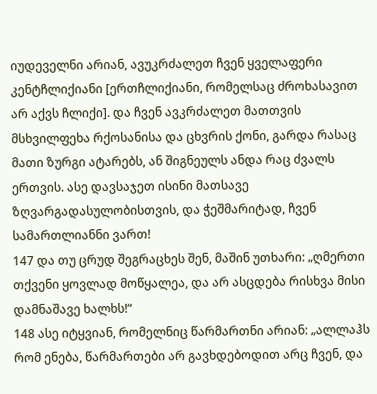იუდეველნი არიან, ავუკრძალეთ ჩვენ ყველაფერი კენტჩლიქიანი [ერთჩლიქიანი, რომელსაც ძროხასავით არ აქვს ჩლიქი]. და ჩვენ ავკრძალეთ მათთვის მსხვილფეხა რქოსანისა და ცხვრის ქონი, გარდა რასაც მათი ზურგი ატარებს, ან შიგნეულს ანდა რაც ძვალს ერთვის. ასე დავსაჯეთ ისინი მათსავე ზღვარგადასულობისთვის, და ჭეშმარიტად, ჩვენ სამართლიანნი ვართ!
147 და თუ ცრუდ შეგრაცხეს შენ, მაშინ უთხარი: „ღმერთი თქვენი ყოვლად მოწყალეა, და არ ასცდება რისხვა მისი დამნაშავე ხალხს!“
148 ასე იტყვიან, რომელნიც წარმართნი არიან: „ალლაჰს რომ ენება, წარმართები არ გავხდებოდით არც ჩვენ, და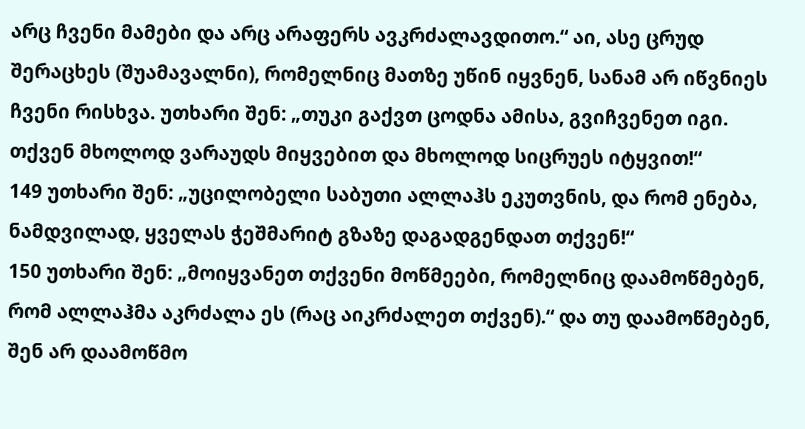არც ჩვენი მამები და არც არაფერს ავკრძალავდითო.“ აი, ასე ცრუდ შერაცხეს (შუამავალნი), რომელნიც მათზე უწინ იყვნენ, სანამ არ იწვნიეს ჩვენი რისხვა. უთხარი შენ: „თუკი გაქვთ ცოდნა ამისა, გვიჩვენეთ იგი. თქვენ მხოლოდ ვარაუდს მიყვებით და მხოლოდ სიცრუეს იტყვით!“
149 უთხარი შენ: „უცილობელი საბუთი ალლაჰს ეკუთვნის, და რომ ენება, ნამდვილად, ყველას ჭეშმარიტ გზაზე დაგადგენდათ თქვენ!“
150 უთხარი შენ: „მოიყვანეთ თქვენი მოწმეები, რომელნიც დაამოწმებენ, რომ ალლაჰმა აკრძალა ეს (რაც აიკრძალეთ თქვენ).“ და თუ დაამოწმებენ, შენ არ დაამოწმო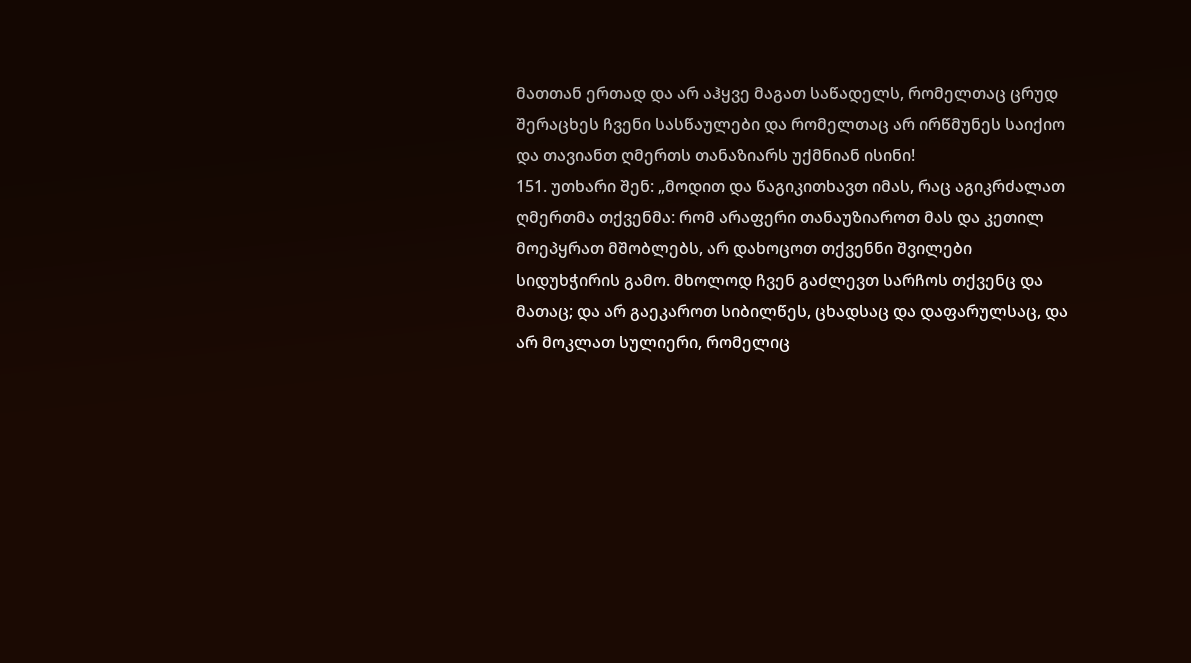მათთან ერთად და არ აჰყვე მაგათ საწადელს, რომელთაც ცრუდ შერაცხეს ჩვენი სასწაულები და რომელთაც არ ირწმუნეს საიქიო და თავიანთ ღმერთს თანაზიარს უქმნიან ისინი!
151. უთხარი შენ: „მოდით და წაგიკითხავთ იმას, რაც აგიკრძალათ ღმერთმა თქვენმა: რომ არაფერი თანაუზიაროთ მას და კეთილ მოეპყრათ მშობლებს, არ დახოცოთ თქვენნი შვილები სიდუხჭირის გამო. მხოლოდ ჩვენ გაძლევთ სარჩოს თქვენც და მათაც; და არ გაეკაროთ სიბილწეს, ცხადსაც და დაფარულსაც, და არ მოკლათ სულიერი, რომელიც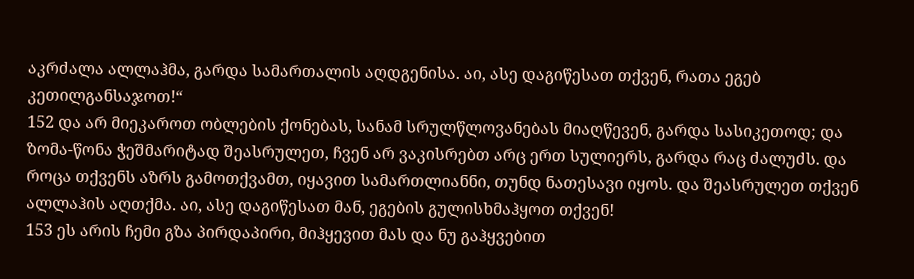აკრძალა ალლაჰმა, გარდა სამართალის აღდგენისა. აი, ასე დაგიწესათ თქვენ, რათა ეგებ კეთილგანსაჯოთ!“
152 და არ მიეკაროთ ობლების ქონებას, სანამ სრულწლოვანებას მიაღწევენ, გარდა სასიკეთოდ; და ზომა-წონა ჭეშმარიტად შეასრულეთ, ჩვენ არ ვაკისრებთ არც ერთ სულიერს, გარდა რაც ძალუძს. და როცა თქვენს აზრს გამოთქვამთ, იყავით სამართლიანნი, თუნდ ნათესავი იყოს. და შეასრულეთ თქვენ ალლაჰის აღთქმა. აი, ასე დაგიწესათ მან, ეგების გულისხმაჰყოთ თქვენ!
153 ეს არის ჩემი გზა პირდაპირი, მიჰყევით მას და ნუ გაჰყვებით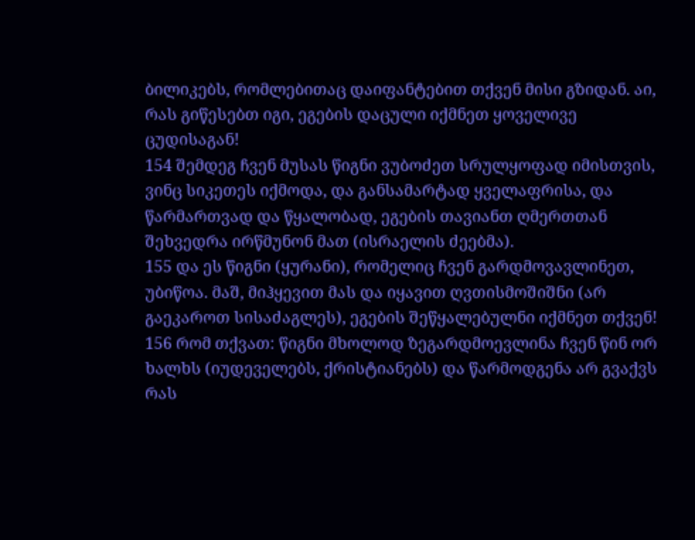ბილიკებს, რომლებითაც დაიფანტებით თქვენ მისი გზიდან. აი, რას გიწესებთ იგი, ეგების დაცული იქმნეთ ყოველივე ცუდისაგან!
154 შემდეგ ჩვენ მუსას წიგნი ვუბოძეთ სრულყოფად იმისთვის, ვინც სიკეთეს იქმოდა, და განსამარტად ყველაფრისა, და წარმართვად და წყალობად, ეგების თავიანთ ღმერთთან შეხვედრა ირწმუნონ მათ (ისრაელის ძეებმა).
155 და ეს წიგნი (ყურანი), რომელიც ჩვენ გარდმოვავლინეთ, უბიწოა. მაშ, მიჰყევით მას და იყავით ღვთისმოშიშნი (არ გაეკაროთ სისაძაგლეს), ეგების შეწყალებულნი იქმნეთ თქვენ!
156 რომ თქვათ: წიგნი მხოლოდ ზეგარდმოევლინა ჩვენ წინ ორ ხალხს (იუდეველებს, ქრისტიანებს) და წარმოდგენა არ გვაქვს რას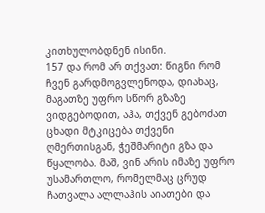კითხულობდნენ ისინი.
157 და რომ არ თქვათ: წიგნი რომ ჩვენ გარდმოგვლენოდა, დიახაც, მაგათზე უფრო სწორ გზაზე ვიდგებოდით, აჰა, თქვენ გებოძათ ცხადი მტკიცება თქვენი ღმერთისგან, ჭეშმარიტი გზა და წყალობა. მაშ, ვინ არის იმაზე უფრო უსამართლო, რომელმაც ცრუდ ჩათვალა ალლაჰის აიათები და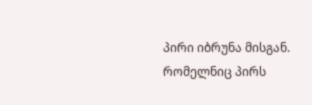პირი იბრუნა მისგან. რომელნიც პირს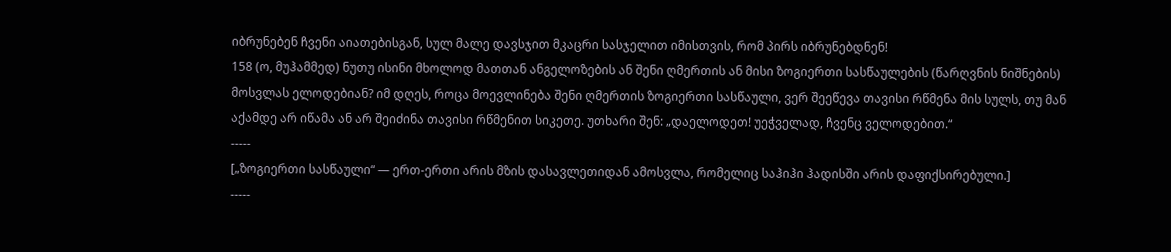იბრუნებენ ჩვენი აიათებისგან, სულ მალე დავსჯით მკაცრი სასჯელით იმისთვის, რომ პირს იბრუნებდნენ!
158 (ო, მუჰამმედ) ნუთუ ისინი მხოლოდ მათთან ანგელოზების ან შენი ღმერთის ან მისი ზოგიერთი სასწაულების (წარღვნის ნიშნების) მოსვლას ელოდებიან? იმ დღეს, როცა მოევლინება შენი ღმერთის ზოგიერთი სასწაული, ვერ შეეწევა თავისი რწმენა მის სულს, თუ მან აქამდე არ იწამა ან არ შეიძინა თავისი რწმენით სიკეთე. უთხარი შენ: „დაელოდეთ! უეჭველად, ჩვენც ველოდებით.“
-----
[„ზოგიერთი სასწაული“ — ერთ-ერთი არის მზის დასავლეთიდან ამოსვლა, რომელიც საჰიჰი ჰადისში არის დაფიქსირებული.]
-----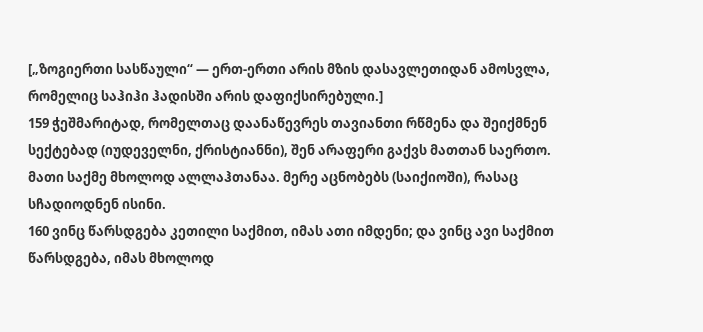[„ზოგიერთი სასწაული“ — ერთ-ერთი არის მზის დასავლეთიდან ამოსვლა, რომელიც საჰიჰი ჰადისში არის დაფიქსირებული.]
159 ჭეშმარიტად, რომელთაც დაანაწევრეს თავიანთი რწმენა და შეიქმნენ სექტებად (იუდეველნი, ქრისტიანნი), შენ არაფერი გაქვს მათთან საერთო. მათი საქმე მხოლოდ ალლაჰთანაა. მერე აცნობებს (საიქიოში), რასაც სჩადიოდნენ ისინი.
160 ვინც წარსდგება კეთილი საქმით, იმას ათი იმდენი; და ვინც ავი საქმით წარსდგება, იმას მხოლოდ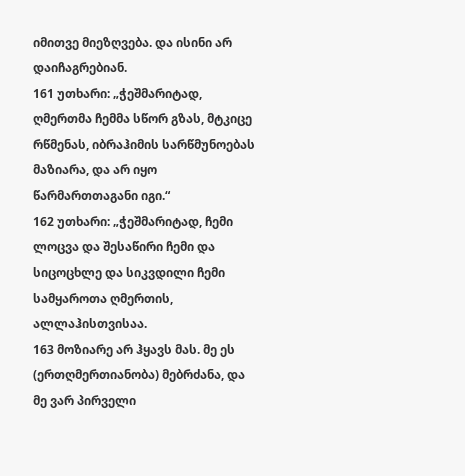იმითვე მიეზღვება. და ისინი არ დაიჩაგრებიან.
161 უთხარი: „ჭეშმარიტად, ღმერთმა ჩემმა სწორ გზას, მტკიცე რწმენას, იბრაჰიმის სარწმუნოებას მაზიარა, და არ იყო წარმართთაგანი იგი.“
162 უთხარი: „ჭეშმარიტად, ჩემი ლოცვა და შესაწირი ჩემი და სიცოცხლე და სიკვდილი ჩემი სამყაროთა ღმერთის, ალლაჰისთვისაა.
163 მოზიარე არ ჰყავს მას. მე ეს (ერთღმერთიანობა) მებრძანა, და მე ვარ პირველი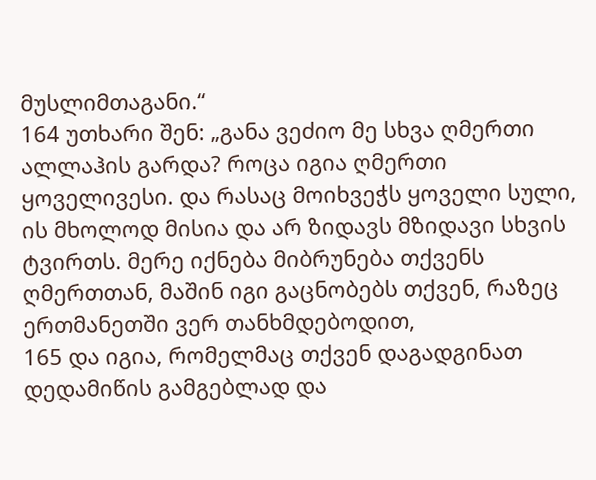მუსლიმთაგანი.“
164 უთხარი შენ: „განა ვეძიო მე სხვა ღმერთი ალლაჰის გარდა? როცა იგია ღმერთი ყოველივესი. და რასაც მოიხვეჭს ყოველი სული, ის მხოლოდ მისია და არ ზიდავს მზიდავი სხვის ტვირთს. მერე იქნება მიბრუნება თქვენს ღმერთთან, მაშინ იგი გაცნობებს თქვენ, რაზეც ერთმანეთში ვერ თანხმდებოდით,
165 და იგია, რომელმაც თქვენ დაგადგინათ დედამიწის გამგებლად და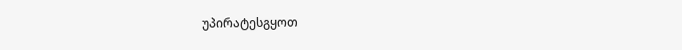უპირატესგყოთ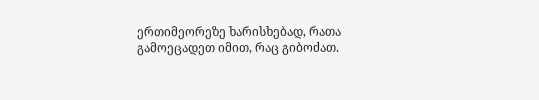ერთიმეორეზე ხარისხებად, რათა გამოეცადეთ იმით, რაც გიბოძათ.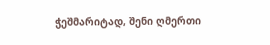ჭეშმარიტად, შენი ღმერთი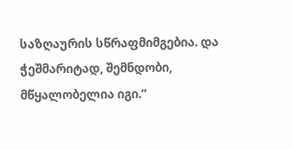საზღაურის სწრაფმიმგებია. და ჭეშმარიტად, შემნდობი, მწყალობელია იგი.“